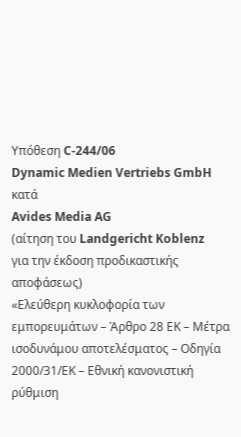Υπόθεση C-244/06
Dynamic Medien Vertriebs GmbH
κατά
Avides Media AG
(αίτηση του Landgericht Koblenz
για την έκδοση προδικαστικής αποφάσεως)
«Ελεύθερη κυκλοφορία των εμπορευμάτων – Άρθρο 28 ΕΚ – Μέτρα ισοδυνάμου αποτελέσματος – Οδηγία 2000/31/ΕΚ – Εθνική κανονιστική ρύθμιση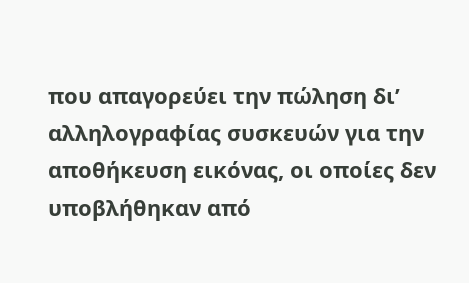που απαγορεύει την πώληση δι’ αλληλογραφίας συσκευών για την αποθήκευση εικόνας, οι οποίες δεν υποβλήθηκαν από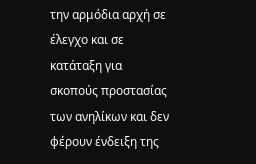την αρμόδια αρχή σε έλεγχο και σε κατάταξη για σκοπούς προστασίας των ανηλίκων και δεν φέρουν ένδειξη της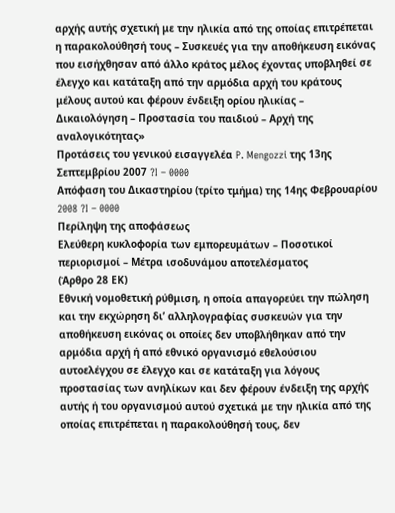αρχής αυτής σχετική με την ηλικία από της οποίας επιτρέπεται η παρακολούθησή τους – Συσκευές για την αποθήκευση εικόνας που εισήχθησαν από άλλο κράτος μέλος έχοντας υποβληθεί σε έλεγχο και κατάταξη από την αρμόδια αρχή του κράτους μέλους αυτού και φέρουν ένδειξη ορίου ηλικίας – Δικαιολόγηση – Προστασία του παιδιού – Αρχή της αναλογικότητας»
Προτάσεις του γενικού εισαγγελέα P. Mengozzi της 13ης Σεπτεμβρίου 2007 ?I – 0000
Απόφαση του Δικαστηρίου (τρίτο τμήμα) της 14ης Φεβρουαρίου 2008 ?I – 0000
Περίληψη της αποφάσεως
Ελεύθερη κυκλοφορία των εμπορευμάτων – Ποσοτικοί περιορισμοί – Μέτρα ισοδυνάμου αποτελέσματος
(Άρθρο 28 ΕΚ)
Εθνική νομοθετική ρύθμιση, η οποία απαγορεύει την πώληση και την εκχώρηση δι’ αλληλογραφίας συσκευών για την αποθήκευση εικόνας οι οποίες δεν υποβλήθηκαν από την αρμόδια αρχή ή από εθνικό οργανισμό εθελούσιου αυτοελέγχου σε έλεγχο και σε κατάταξη για λόγους προστασίας των ανηλίκων και δεν φέρουν ένδειξη της αρχής αυτής ή του οργανισμού αυτού σχετικά με την ηλικία από της οποίας επιτρέπεται η παρακολούθησή τους, δεν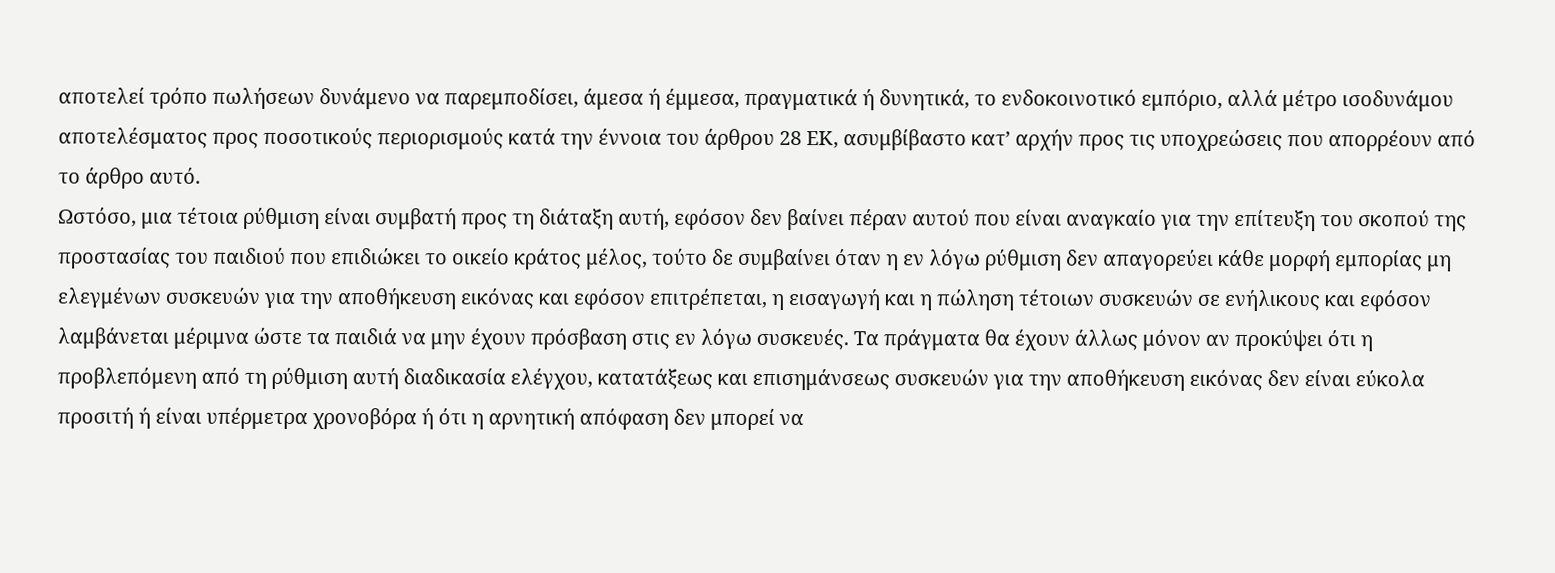αποτελεί τρόπο πωλήσεων δυνάμενο να παρεμποδίσει, άμεσα ή έμμεσα, πραγματικά ή δυνητικά, το ενδοκοινοτικό εμπόριο, αλλά μέτρο ισοδυνάμου αποτελέσματος προς ποσοτικούς περιορισμούς κατά την έννοια του άρθρου 28 ΕΚ, ασυμβίβαστο κατ’ αρχήν προς τις υποχρεώσεις που απορρέουν από το άρθρο αυτό.
Ωστόσο, μια τέτοια ρύθμιση είναι συμβατή προς τη διάταξη αυτή, εφόσον δεν βαίνει πέραν αυτού που είναι αναγκαίο για την επίτευξη του σκοπού της προστασίας του παιδιού που επιδιώκει το οικείο κράτος μέλος, τούτο δε συμβαίνει όταν η εν λόγω ρύθμιση δεν απαγορεύει κάθε μορφή εμπορίας μη ελεγμένων συσκευών για την αποθήκευση εικόνας και εφόσον επιτρέπεται, η εισαγωγή και η πώληση τέτοιων συσκευών σε ενήλικους και εφόσον λαμβάνεται μέριμνα ώστε τα παιδιά να μην έχουν πρόσβαση στις εν λόγω συσκευές. Τα πράγματα θα έχουν άλλως μόνον αν προκύψει ότι η προβλεπόμενη από τη ρύθμιση αυτή διαδικασία ελέγχου, κατατάξεως και επισημάνσεως συσκευών για την αποθήκευση εικόνας δεν είναι εύκολα προσιτή ή είναι υπέρμετρα χρονοβόρα ή ότι η αρνητική απόφαση δεν μπορεί να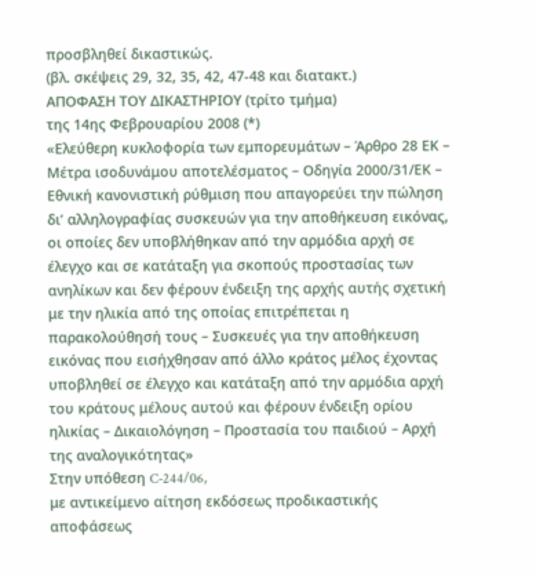προσβληθεί δικαστικώς.
(βλ. σκέψεις 29, 32, 35, 42, 47-48 και διατακτ.)
ΑΠΟΦΑΣΗ ΤΟΥ ΔΙΚΑΣΤΗΡΙΟΥ (τρίτο τμήμα)
της 14ης Φεβρουαρίου 2008 (*)
«Ελεύθερη κυκλοφορία των εμπορευμάτων – Άρθρο 28 ΕΚ – Μέτρα ισοδυνάμου αποτελέσματος – Οδηγία 2000/31/ΕΚ – Εθνική κανονιστική ρύθμιση που απαγορεύει την πώληση δι’ αλληλογραφίας συσκευών για την αποθήκευση εικόνας, οι οποίες δεν υποβλήθηκαν από την αρμόδια αρχή σε έλεγχο και σε κατάταξη για σκοπούς προστασίας των ανηλίκων και δεν φέρουν ένδειξη της αρχής αυτής σχετική με την ηλικία από της οποίας επιτρέπεται η παρακολούθησή τους – Συσκευές για την αποθήκευση εικόνας που εισήχθησαν από άλλο κράτος μέλος έχοντας υποβληθεί σε έλεγχο και κατάταξη από την αρμόδια αρχή του κράτους μέλους αυτού και φέρουν ένδειξη ορίου ηλικίας – Δικαιολόγηση – Προστασία του παιδιού – Αρχή της αναλογικότητας»
Στην υπόθεση C‑244/06,
με αντικείμενο αίτηση εκδόσεως προδικαστικής αποφάσεως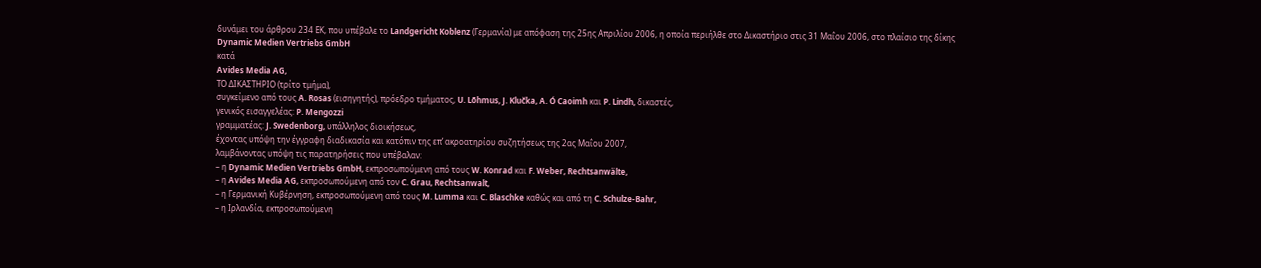δυνάμει του άρθρου 234 ΕΚ, που υπέβαλε το Landgericht Koblenz (Γερμανία) με απόφαση της 25ης Απριλίου 2006, η οποία περιήλθε στο Δικαστήριο στις 31 Μαΐου 2006, στο πλαίσιο της δίκης
Dynamic Medien Vertriebs GmbH
κατά
Avides Media AG,
ΤΟ ΔΙΚΑΣΤΗΡΙΟ (τρίτο τμήμα),
συγκείμενο από τους A. Rosas (εισηγητής), πρόεδρο τμήματος, U. Lõhmus, J. Klučka, A. Ó Caoimh και P. Lindh, δικαστές,
γενικός εισαγγελέας: P. Mengozzi
γραμματέας: J. Swedenborg, υπάλληλος διοικήσεως,
έχοντας υπόψη την έγγραφη διαδικασία και κατόπιν της επ’ ακροατηρίου συζητήσεως της 2ας Μαΐου 2007,
λαμβάνοντας υπόψη τις παρατηρήσεις που υπέβαλαν:
– η Dynamic Medien Vertriebs GmbH, εκπροσωπούμενη από τους W. Konrad και F. Weber, Rechtsanwälte,
– η Avides Media AG, εκπροσωπούμενη από τον C. Grau, Rechtsanwalt,
– η Γερμανική Κυβέρνηση, εκπροσωπούμενη από τους M. Lumma και C. Blaschke καθώς και από τη C. Schulze-Bahr,
– η Ιρλανδία, εκπροσωπούμενη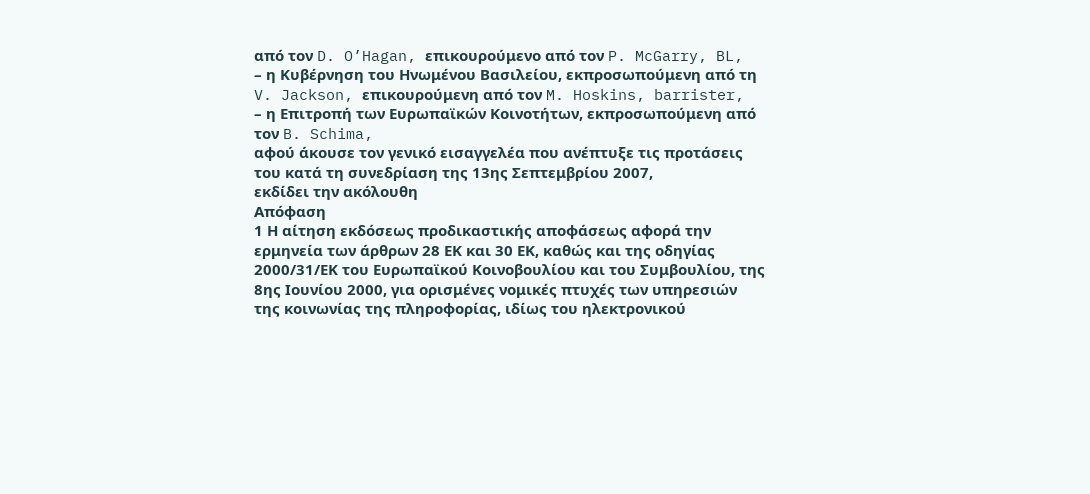από τον D. O’Hagan, επικουρούμενο από τον P. McGarry, BL,
– η Κυβέρνηση του Ηνωμένου Βασιλείου, εκπροσωπούμενη από τη V. Jackson, επικουρούμενη από τον M. Hoskins, barrister,
– η Επιτροπή των Ευρωπαϊκών Κοινοτήτων, εκπροσωπούμενη από τον B. Schima,
αφού άκουσε τον γενικό εισαγγελέα που ανέπτυξε τις προτάσεις του κατά τη συνεδρίαση της 13ης Σεπτεμβρίου 2007,
εκδίδει την ακόλουθη
Απόφαση
1 Η αίτηση εκδόσεως προδικαστικής αποφάσεως αφορά την ερμηνεία των άρθρων 28 ΕΚ και 30 ΕΚ, καθώς και της οδηγίας 2000/31/ΕΚ του Ευρωπαϊκού Κοινοβουλίου και του Συμβουλίου, της 8ης Ιουνίου 2000, για ορισμένες νομικές πτυχές των υπηρεσιών της κοινωνίας της πληροφορίας, ιδίως του ηλεκτρονικού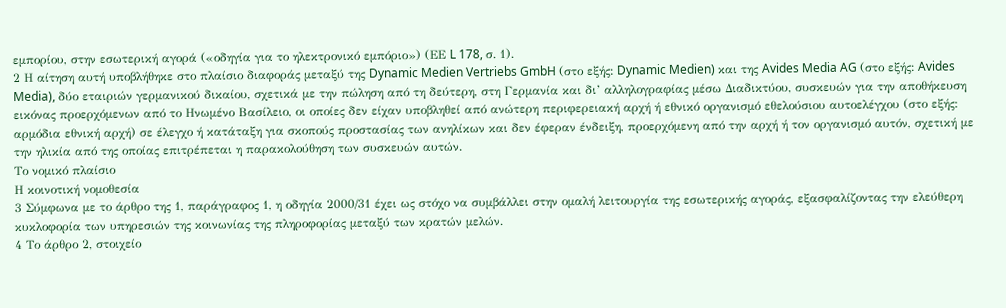εμπορίου, στην εσωτερική αγορά («οδηγία για το ηλεκτρονικό εμπόριο») (ΕΕ L 178, σ. 1).
2 Η αίτηση αυτή υποβλήθηκε στο πλαίσιο διαφοράς μεταξύ της Dynamic Medien Vertriebs GmbH (στο εξής: Dynamic Medien) και της Avides Media AG (στο εξής: Avides Media), δύο εταιριών γερμανικού δικαίου, σχετικά με την πώληση από τη δεύτερη, στη Γερμανία και δι’ αλληλογραφίας μέσω Διαδικτύου, συσκευών για την αποθήκευση εικόνας προερχόμενων από το Ηνωμένο Βασίλειο, οι οποίες δεν είχαν υποβληθεί από ανώτερη περιφερειακή αρχή ή εθνικό οργανισμό εθελούσιου αυτοελέγχου (στο εξής: αρμόδια εθνική αρχή) σε έλεγχο ή κατάταξη για σκοπούς προστασίας των ανηλίκων και δεν έφεραν ένδειξη, προερχόμενη από την αρχή ή τον οργανισμό αυτόν, σχετική με την ηλικία από της οποίας επιτρέπεται η παρακολούθηση των συσκευών αυτών.
Το νομικό πλαίσιο
Η κοινοτική νομοθεσία
3 Σύμφωνα με το άρθρο της 1, παράγραφος 1, η οδηγία 2000/31 έχει ως στόχο να συμβάλλει στην ομαλή λειτουργία της εσωτερικής αγοράς, εξασφαλίζοντας την ελεύθερη κυκλοφορία των υπηρεσιών της κοινωνίας της πληροφορίας μεταξύ των κρατών μελών.
4 Το άρθρο 2, στοιχείο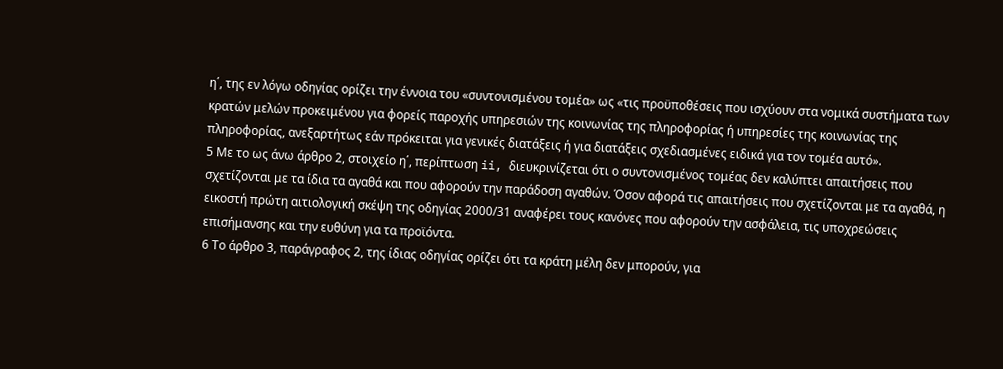η΄, της εν λόγω οδηγίας ορίζει την έννοια του «συντονισμένου τομέα» ως «τις προϋποθέσεις που ισχύουν στα νομικά συστήματα των κρατών μελών προκειμένου για φορείς παροχής υπηρεσιών της κοινωνίας της πληροφορίας ή υπηρεσίες της κοινωνίας της πληροφορίας, ανεξαρτήτως εάν πρόκειται για γενικές διατάξεις ή για διατάξεις σχεδιασμένες ειδικά για τον τομέα αυτό».
5 Με το ως άνω άρθρο 2, στοιχείο η΄, περίπτωση ii, διευκρινίζεται ότι ο συντονισμένος τομέας δεν καλύπτει απαιτήσεις που σχετίζονται με τα ίδια τα αγαθά και που αφορούν την παράδοση αγαθών. Όσον αφορά τις απαιτήσεις που σχετίζονται με τα αγαθά, η εικοστή πρώτη αιτιολογική σκέψη της οδηγίας 2000/31 αναφέρει τους κανόνες που αφορούν την ασφάλεια, τις υποχρεώσεις επισήμανσης και την ευθύνη για τα προϊόντα.
6 Το άρθρο 3, παράγραφος 2, της ίδιας οδηγίας ορίζει ότι τα κράτη μέλη δεν μπορούν, για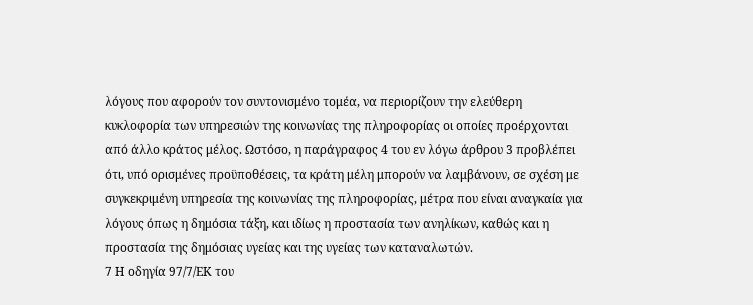λόγους που αφορούν τον συντονισμένο τομέα, να περιορίζουν την ελεύθερη κυκλοφορία των υπηρεσιών της κοινωνίας της πληροφορίας οι οποίες προέρχονται από άλλο κράτος μέλος. Ωστόσο, η παράγραφος 4 του εν λόγω άρθρου 3 προβλέπει ότι, υπό ορισμένες προϋποθέσεις, τα κράτη μέλη μπορούν να λαμβάνουν, σε σχέση με συγκεκριμένη υπηρεσία της κοινωνίας της πληροφορίας, μέτρα που είναι αναγκαία για λόγους όπως η δημόσια τάξη, και ιδίως η προστασία των ανηλίκων, καθώς και η προστασία της δημόσιας υγείας και της υγείας των καταναλωτών.
7 Η οδηγία 97/7/ΕΚ του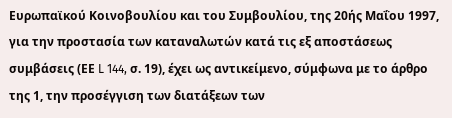Ευρωπαϊκού Κοινοβουλίου και του Συμβουλίου, της 20ής Μαΐου 1997, για την προστασία των καταναλωτών κατά τις εξ αποστάσεως συμβάσεις (ΕΕ L 144, σ. 19), έχει ως αντικείμενο, σύμφωνα με το άρθρο της 1, την προσέγγιση των διατάξεων των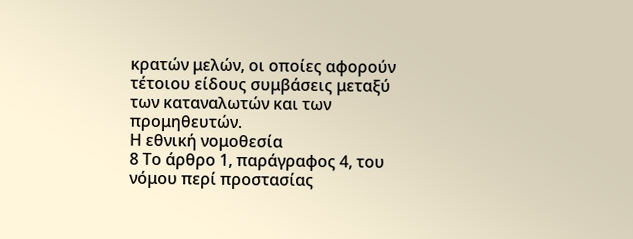κρατών μελών, οι οποίες αφορούν τέτοιου είδους συμβάσεις μεταξύ των καταναλωτών και των προμηθευτών.
Η εθνική νομοθεσία
8 Το άρθρο 1, παράγραφος 4, του νόμου περί προστασίας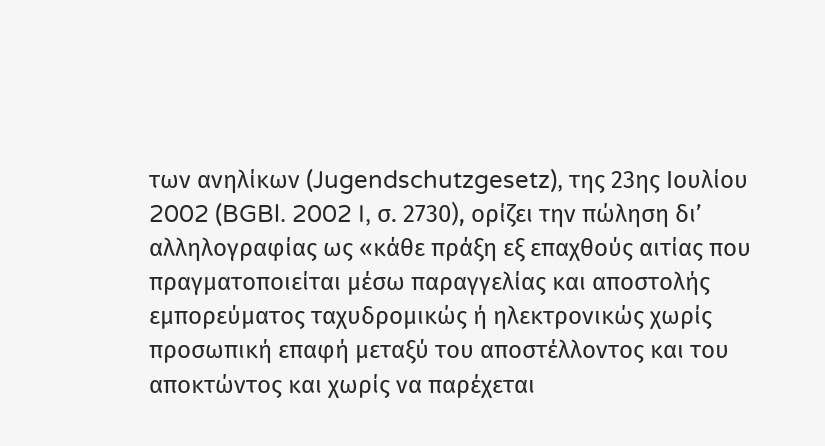των ανηλίκων (Jugendschutzgesetz), της 23ης Ιουλίου 2002 (BGBl. 2002 I, σ. 2730), ορίζει την πώληση δι’ αλληλογραφίας ως «κάθε πράξη εξ επαχθούς αιτίας που πραγματοποιείται μέσω παραγγελίας και αποστολής εμπορεύματος ταχυδρομικώς ή ηλεκτρονικώς χωρίς προσωπική επαφή μεταξύ του αποστέλλοντος και του αποκτώντος και χωρίς να παρέχεται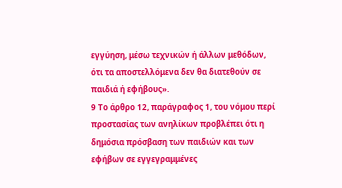εγγύηση, μέσω τεχνικών ή άλλων μεθόδων, ότι τα αποστελλόμενα δεν θα διατεθούν σε παιδιά ή εφήβους».
9 Το άρθρο 12, παράγραφος 1, του νόμου περί προστασίας των ανηλίκων προβλέπει ότι η δημόσια πρόσβαση των παιδιών και των εφήβων σε εγγεγραμμένες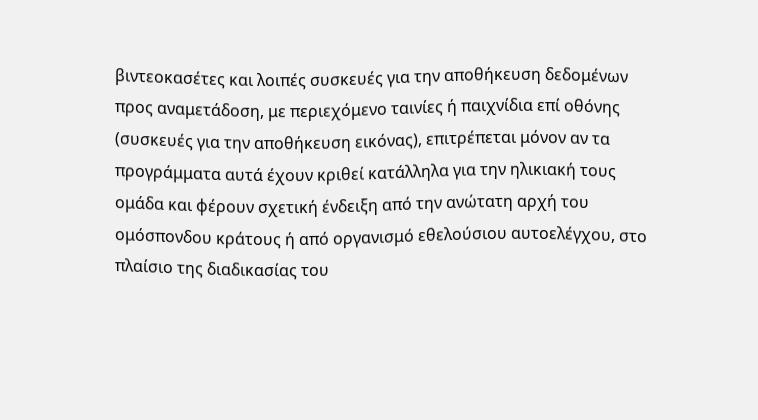βιντεοκασέτες και λοιπές συσκευές για την αποθήκευση δεδομένων προς αναμετάδοση, με περιεχόμενο ταινίες ή παιχνίδια επί οθόνης (συσκευές για την αποθήκευση εικόνας), επιτρέπεται μόνον αν τα προγράμματα αυτά έχουν κριθεί κατάλληλα για την ηλικιακή τους ομάδα και φέρουν σχετική ένδειξη από την ανώτατη αρχή του ομόσπονδου κράτους ή από οργανισμό εθελούσιου αυτοελέγχου, στο πλαίσιο της διαδικασίας του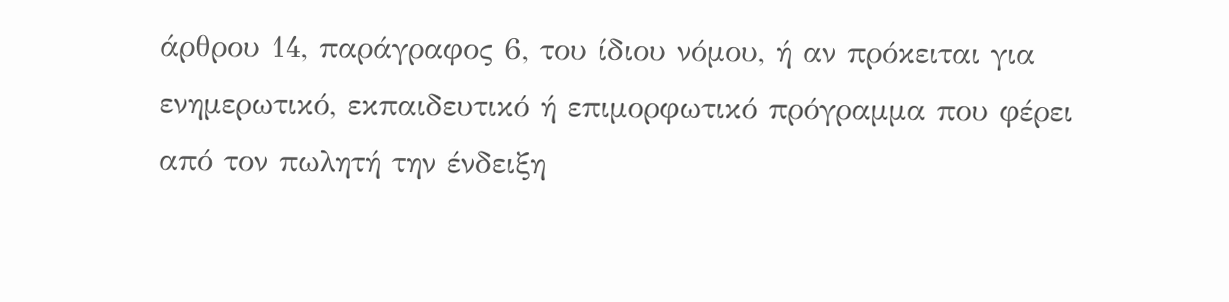άρθρου 14, παράγραφος 6, του ίδιου νόμου, ή αν πρόκειται για ενημερωτικό, εκπαιδευτικό ή επιμορφωτικό πρόγραμμα που φέρει από τον πωλητή την ένδειξη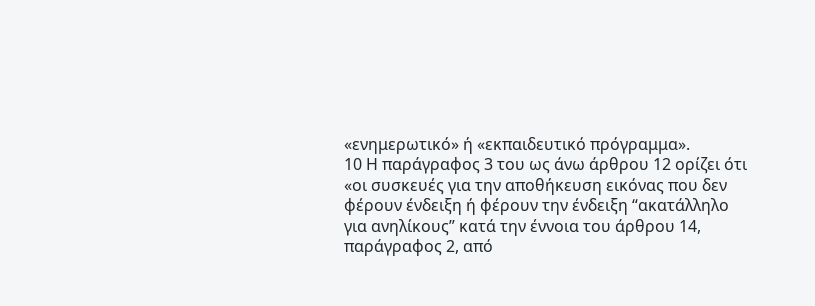«ενημερωτικό» ή «εκπαιδευτικό πρόγραμμα».
10 Η παράγραφος 3 του ως άνω άρθρου 12 ορίζει ότι «οι συσκευές για την αποθήκευση εικόνας που δεν φέρουν ένδειξη ή φέρουν την ένδειξη “ακατάλληλο για ανηλίκους” κατά την έννοια του άρθρου 14, παράγραφος 2, από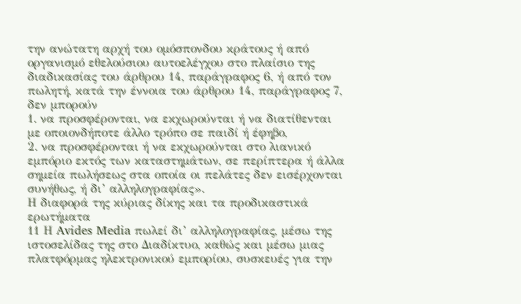την ανώτατη αρχή του ομόσπονδου κράτους ή από οργανισμό εθελούσιου αυτοελέγχου στο πλαίσιο της διαδικασίας του άρθρου 14, παράγραφος 6, ή από τον πωλητή, κατά την έννοια του άρθρου 14, παράγραφος 7, δεν μπορούν
1. να προσφέρονται, να εκχωρούνται ή να διατίθενται με οποιονδήποτε άλλο τρόπο σε παιδί ή έφηβο,
2. να προσφέρονται ή να εκχωρούνται στο λιανικό εμπόριο εκτός των καταστημάτων, σε περίπτερα ή άλλα σημεία πωλήσεως στα οποία οι πελάτες δεν εισέρχονται συνήθως, ή δι’ αλληλογραφίας».
Η διαφορά της κύριας δίκης και τα προδικαστικά ερωτήματα
11 Η Avides Media πωλεί δι’ αλληλογραφίας, μέσω της ιστοσελίδας της στο Διαδίκτυο, καθώς και μέσω μιας πλατφόρμας ηλεκτρονικού εμπορίου, συσκευές για την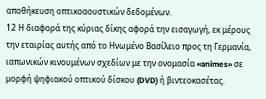αποθήκευση οπτικοαουστικών δεδομένων.
12 Η διαφορά της κύριας δίκης αφορά την εισαγωγή, εκ μέρους την εταιρίας αυτής από το Ηνωμένο Βασίλειο προς τη Γερμανία, ιαπωνικών κινουμένων σχεδίων με την ονομασία «animes» σε μορφή ψηφιακού οπτικού δίσκου (DVD) ή βιντεοκασέτας.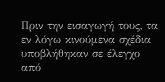Πριν την εισαγωγή τους, τα εν λόγω κινούμενα σχέδια υποβλήθηκαν σε έλεγχο από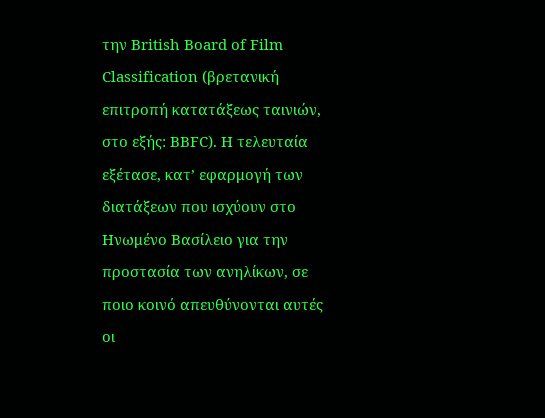την British Board of Film Classification (βρετανική επιτροπή κατατάξεως ταινιών, στο εξής: BBFC). Η τελευταία εξέτασε, κατ’ εφαρμογή των διατάξεων που ισχύουν στο Ηνωμένο Βασίλειο για την προστασία των ανηλίκων, σε ποιο κοινό απευθύνονται αυτές οι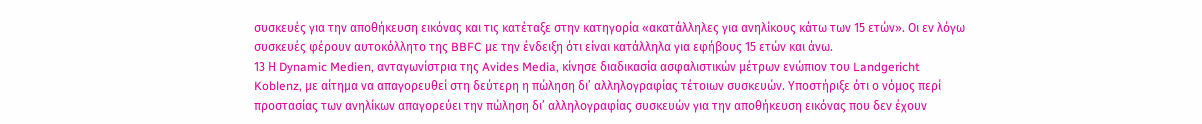συσκευές για την αποθήκευση εικόνας και τις κατέταξε στην κατηγορία «ακατάλληλες για ανηλίκους κάτω των 15 ετών». Οι εν λόγω συσκευές φέρουν αυτοκόλλητο της BBFC με την ένδειξη ότι είναι κατάλληλα για εφήβους 15 ετών και άνω.
13 Η Dynamic Medien, ανταγωνίστρια της Avides Media, κίνησε διαδικασία ασφαλιστικών μέτρων ενώπιον του Landgericht Koblenz, με αίτημα να απαγορευθεί στη δεύτερη η πώληση δι’ αλληλογραφίας τέτοιων συσκευών. Υποστήριξε ότι ο νόμος περί προστασίας των ανηλίκων απαγορεύει την πώληση δι’ αλληλογραφίας συσκευών για την αποθήκευση εικόνας που δεν έχουν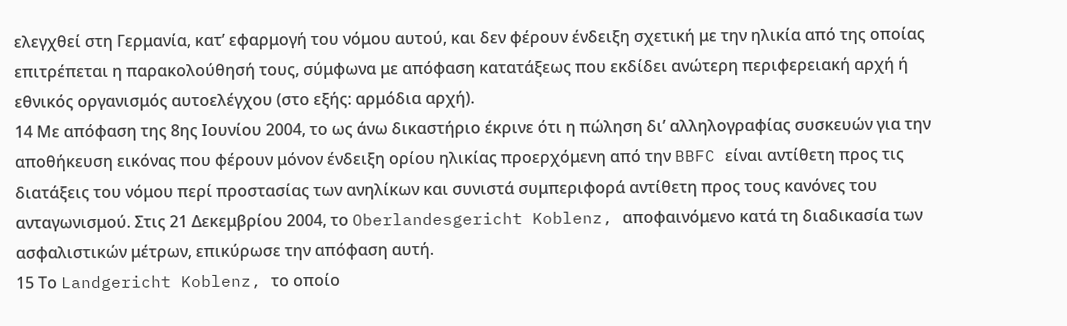ελεγχθεί στη Γερμανία, κατ’ εφαρμογή του νόμου αυτού, και δεν φέρουν ένδειξη σχετική με την ηλικία από της οποίας επιτρέπεται η παρακολούθησή τους, σύμφωνα με απόφαση κατατάξεως που εκδίδει ανώτερη περιφερειακή αρχή ή εθνικός οργανισμός αυτοελέγχου (στο εξής: αρμόδια αρχή).
14 Με απόφαση της 8ης Ιουνίου 2004, το ως άνω δικαστήριο έκρινε ότι η πώληση δι’ αλληλογραφίας συσκευών για την αποθήκευση εικόνας που φέρουν μόνον ένδειξη ορίου ηλικίας προερχόμενη από την BBFC είναι αντίθετη προς τις διατάξεις του νόμου περί προστασίας των ανηλίκων και συνιστά συμπεριφορά αντίθετη προς τους κανόνες του ανταγωνισμού. Στις 21 Δεκεμβρίου 2004, το Oberlandesgericht Koblenz, αποφαινόμενο κατά τη διαδικασία των ασφαλιστικών μέτρων, επικύρωσε την απόφαση αυτή.
15 Το Landgericht Koblenz, το οποίο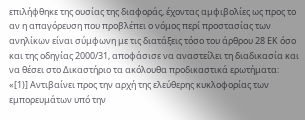επιλήφθηκε της ουσίας της διαφοράς, έχοντας αμφιβολίες ως προς το αν η απαγόρευση που προβλέπει ο νόμος περί προστασίας των ανηλίκων είναι σύμφωνη με τις διατάξεις τόσο του άρθρου 28 ΕΚ όσο και της οδηγίας 2000/31, αποφάσισε να αναστείλει τη διαδικασία και να θέσει στο Δικαστήριο τα ακόλουθα προδικαστικά ερωτήματα:
«[1)] Αντιβαίνει προς την αρχή της ελεύθερης κυκλοφορίας των εμπορευμάτων υπό την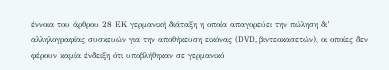έννοια του άρθρου 28 EΚ γερμανική διάταξη η οποία απαγορεύει την πώληση δι’ αλληλογραφίας συσκευών για την αποθήκευση εικόνας (DVD, βιντεοκασετών), οι οποίες δεν φέρουν καμία ένδειξη ότι υποβλήθηκαν σε γερμανικό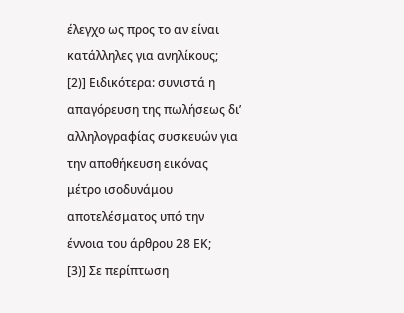έλεγχο ως προς το αν είναι κατάλληλες για ανηλίκους;
[2)] Ειδικότερα: συνιστά η απαγόρευση της πωλήσεως δι’ αλληλογραφίας συσκευών για την αποθήκευση εικόνας μέτρο ισοδυνάμου αποτελέσματος υπό την έννοια του άρθρου 28 EΚ;
[3)] Σε περίπτωση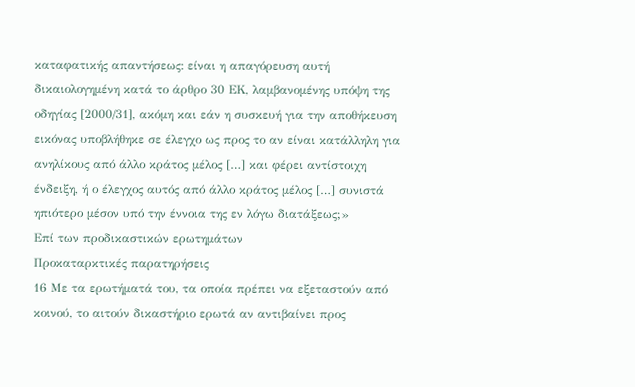καταφατικής απαντήσεως: είναι η απαγόρευση αυτή δικαιολογημένη κατά το άρθρο 30 EΚ, λαμβανομένης υπόψη της οδηγίας [2000/31], ακόμη και εάν η συσκευή για την αποθήκευση εικόνας υποβλήθηκε σε έλεγχο ως προς το αν είναι κατάλληλη για ανηλίκους από άλλο κράτος μέλος […] και φέρει αντίστοιχη ένδειξη, ή ο έλεγχος αυτός από άλλο κράτος μέλος […] συνιστά ηπιότερο μέσον υπό την έννοια της εν λόγω διατάξεως;»
Επί των προδικαστικών ερωτημάτων
Προκαταρκτικές παρατηρήσεις
16 Με τα ερωτήματά του, τα οποία πρέπει να εξεταστούν από κοινού, το αιτούν δικαστήριο ερωτά αν αντιβαίνει προς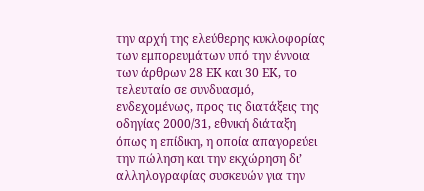την αρχή της ελεύθερης κυκλοφορίας των εμπορευμάτων υπό την έννοια των άρθρων 28 ΕΚ και 30 EΚ, το τελευταίο σε συνδυασμό, ενδεχομένως, προς τις διατάξεις της οδηγίας 2000/31, εθνική διάταξη όπως η επίδικη, η οποία απαγορεύει την πώληση και την εκχώρηση δι’ αλληλογραφίας συσκευών για την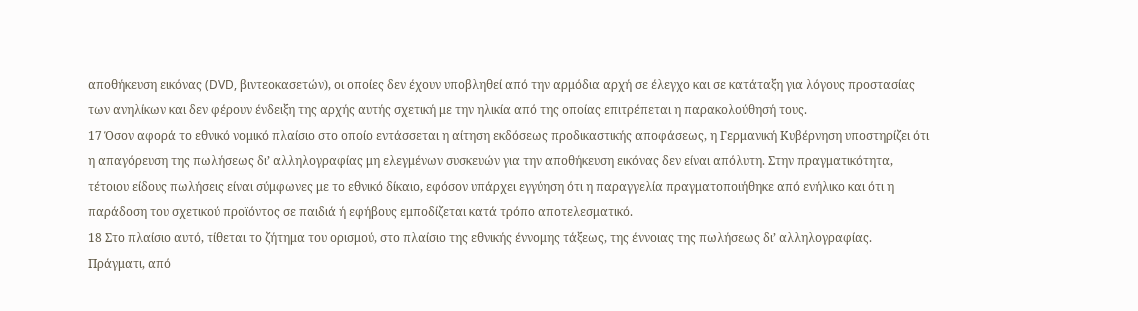αποθήκευση εικόνας (DVD, βιντεοκασετών), οι οποίες δεν έχουν υποβληθεί από την αρμόδια αρχή σε έλεγχο και σε κατάταξη για λόγους προστασίας των ανηλίκων και δεν φέρουν ένδειξη της αρχής αυτής σχετική με την ηλικία από της οποίας επιτρέπεται η παρακολούθησή τους.
17 Όσον αφορά το εθνικό νομικό πλαίσιο στο οποίο εντάσσεται η αίτηση εκδόσεως προδικαστικής αποφάσεως, η Γερμανική Κυβέρνηση υποστηρίζει ότι η απαγόρευση της πωλήσεως δι’ αλληλογραφίας μη ελεγμένων συσκευών για την αποθήκευση εικόνας δεν είναι απόλυτη. Στην πραγματικότητα, τέτοιου είδους πωλήσεις είναι σύμφωνες με το εθνικό δίκαιο, εφόσον υπάρχει εγγύηση ότι η παραγγελία πραγματοποιήθηκε από ενήλικο και ότι η παράδοση του σχετικού προϊόντος σε παιδιά ή εφήβους εμποδίζεται κατά τρόπο αποτελεσματικό.
18 Στο πλαίσιο αυτό, τίθεται το ζήτημα του ορισμού, στο πλαίσιο της εθνικής έννομης τάξεως, της έννοιας της πωλήσεως δι’ αλληλογραφίας. Πράγματι, από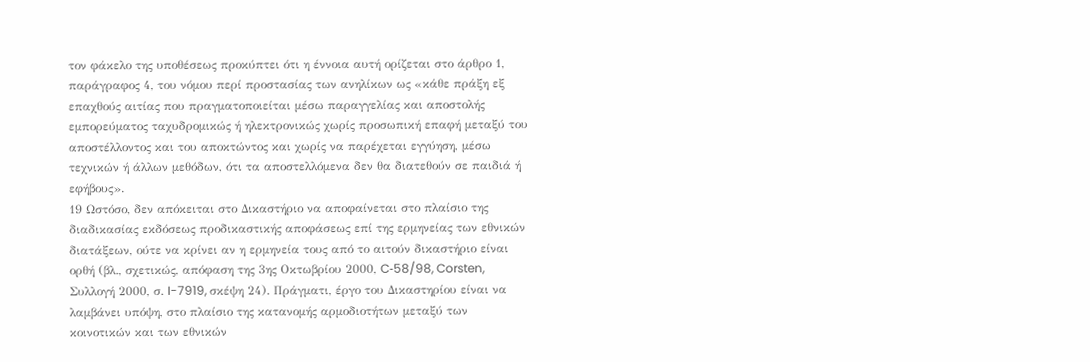τον φάκελο της υποθέσεως προκύπτει ότι η έννοια αυτή ορίζεται στο άρθρο 1, παράγραφος 4, του νόμου περί προστασίας των ανηλίκων ως «κάθε πράξη εξ επαχθούς αιτίας που πραγματοποιείται μέσω παραγγελίας και αποστολής εμπορεύματος ταχυδρομικώς ή ηλεκτρονικώς χωρίς προσωπική επαφή μεταξύ του αποστέλλοντος και του αποκτώντος και χωρίς να παρέχεται εγγύηση, μέσω τεχνικών ή άλλων μεθόδων, ότι τα αποστελλόμενα δεν θα διατεθούν σε παιδιά ή εφήβους».
19 Ωστόσο, δεν απόκειται στο Δικαστήριο να αποφαίνεται στο πλαίσιο της διαδικασίας εκδόσεως προδικαστικής αποφάσεως επί της ερμηνείας των εθνικών διατάξεων, ούτε να κρίνει αν η ερμηνεία τους από το αιτούν δικαστήριο είναι ορθή (βλ., σχετικώς, απόφαση της 3ης Οκτωβρίου 2000, C‑58/98, Corsten, Συλλογή 2000, σ. I-7919, σκέψη 24). Πράγματι, έργο του Δικαστηρίου είναι να λαμβάνει υπόψη, στο πλαίσιο της κατανομής αρμοδιοτήτων μεταξύ των κοινοτικών και των εθνικών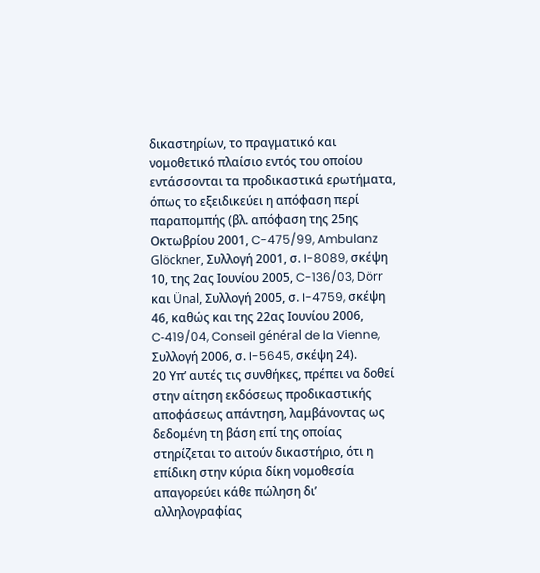δικαστηρίων, το πραγματικό και νομοθετικό πλαίσιο εντός του οποίου εντάσσονται τα προδικαστικά ερωτήματα, όπως το εξειδικεύει η απόφαση περί παραπομπής (βλ. απόφαση της 25ης Οκτωβρίου 2001, C-475/99, Ambulanz Glöckner, Συλλογή 2001, σ. I-8089, σκέψη 10, της 2ας Ιουνίου 2005, C-136/03, Dörr και Ünal, Συλλογή 2005, σ. I-4759, σκέψη 46, καθώς και της 22ας Ιουνίου 2006, C‑419/04, Conseil général de la Vienne, Συλλογή 2006, σ. I-5645, σκέψη 24).
20 Υπ’ αυτές τις συνθήκες, πρέπει να δοθεί στην αίτηση εκδόσεως προδικαστικής αποφάσεως απάντηση, λαμβάνοντας ως δεδομένη τη βάση επί της οποίας στηρίζεται το αιτούν δικαστήριο, ότι η επίδικη στην κύρια δίκη νομοθεσία απαγορεύει κάθε πώληση δι’ αλληλογραφίας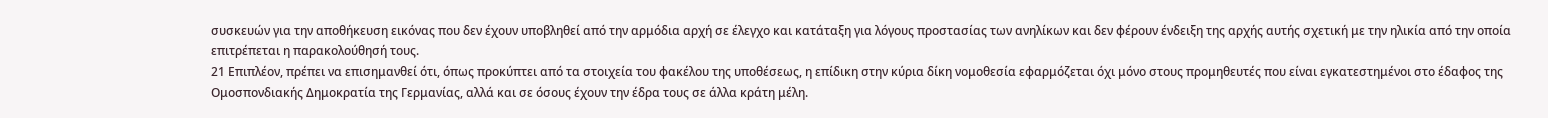συσκευών για την αποθήκευση εικόνας που δεν έχουν υποβληθεί από την αρμόδια αρχή σε έλεγχο και κατάταξη για λόγους προστασίας των ανηλίκων και δεν φέρουν ένδειξη της αρχής αυτής σχετική με την ηλικία από την οποία επιτρέπεται η παρακολούθησή τους.
21 Επιπλέον, πρέπει να επισημανθεί ότι, όπως προκύπτει από τα στοιχεία του φακέλου της υποθέσεως, η επίδικη στην κύρια δίκη νομοθεσία εφαρμόζεται όχι μόνο στους προμηθευτές που είναι εγκατεστημένοι στο έδαφος της Ομοσπονδιακής Δημοκρατία της Γερμανίας, αλλά και σε όσους έχουν την έδρα τους σε άλλα κράτη μέλη.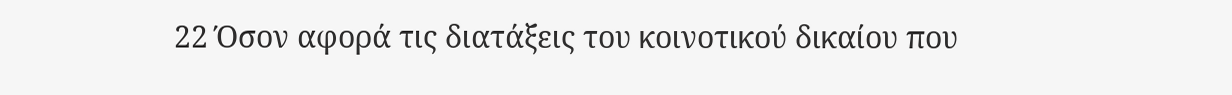22 Όσον αφορά τις διατάξεις του κοινοτικού δικαίου που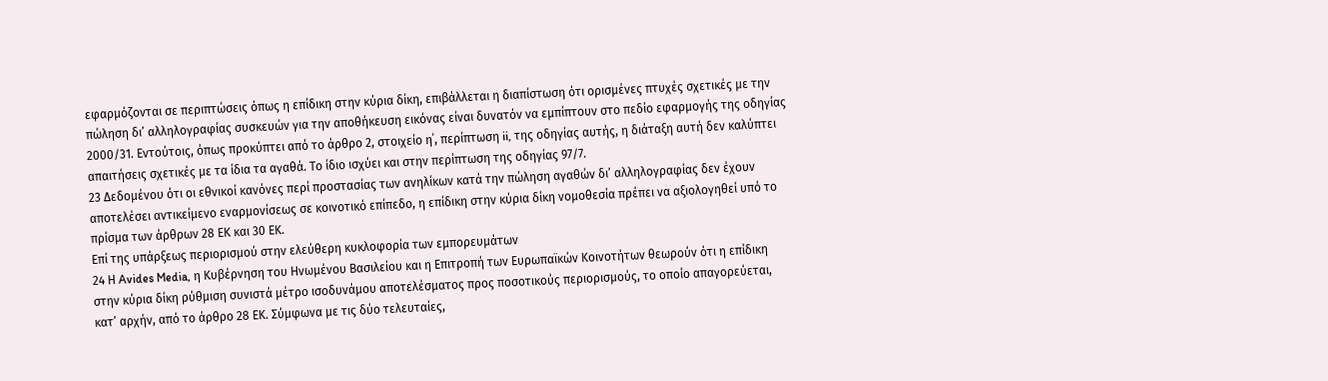εφαρμόζονται σε περιπτώσεις όπως η επίδικη στην κύρια δίκη, επιβάλλεται η διαπίστωση ότι ορισμένες πτυχές σχετικές με την πώληση δι’ αλληλογραφίας συσκευών για την αποθήκευση εικόνας είναι δυνατόν να εμπίπτουν στο πεδίο εφαρμογής της οδηγίας 2000/31. Εντούτοις, όπως προκύπτει από το άρθρο 2, στοιχείο η΄, περίπτωση ii, της οδηγίας αυτής, η διάταξη αυτή δεν καλύπτει απαιτήσεις σχετικές με τα ίδια τα αγαθά. Το ίδιο ισχύει και στην περίπτωση της οδηγίας 97/7.
23 Δεδομένου ότι οι εθνικοί κανόνες περί προστασίας των ανηλίκων κατά την πώληση αγαθών δι’ αλληλογραφίας δεν έχουν αποτελέσει αντικείμενο εναρμονίσεως σε κοινοτικό επίπεδο, η επίδικη στην κύρια δίκη νομοθεσία πρέπει να αξιολογηθεί υπό το πρίσμα των άρθρων 28 ΕΚ και 30 ΕΚ.
Επί της υπάρξεως περιορισμού στην ελεύθερη κυκλοφορία των εμπορευμάτων
24 Η Avides Media, η Κυβέρνηση του Ηνωμένου Βασιλείου και η Επιτροπή των Ευρωπαϊκών Κοινοτήτων θεωρούν ότι η επίδικη στην κύρια δίκη ρύθμιση συνιστά μέτρο ισοδυνάμου αποτελέσματος προς ποσοτικούς περιορισμούς, το οποίο απαγορεύεται, κατ’ αρχήν, από το άρθρο 28 ΕΚ. Σύμφωνα με τις δύο τελευταίες,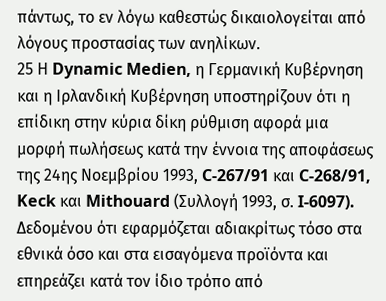πάντως, το εν λόγω καθεστώς δικαιολογείται από λόγους προστασίας των ανηλίκων.
25 Η Dynamic Medien, η Γερμανική Κυβέρνηση και η Ιρλανδική Κυβέρνηση υποστηρίζουν ότι η επίδικη στην κύρια δίκη ρύθμιση αφορά μια μορφή πωλήσεως κατά την έννοια της αποφάσεως της 24ης Νοεμβρίου 1993, C‑267/91 και C‑268/91, Keck και Mithouard (Συλλογή 1993, σ. I-6097). Δεδομένου ότι εφαρμόζεται αδιακρίτως τόσο στα εθνικά όσο και στα εισαγόμενα προϊόντα και επηρεάζει κατά τον ίδιο τρόπο από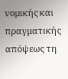νομικής και πραγματικής απόψεως τη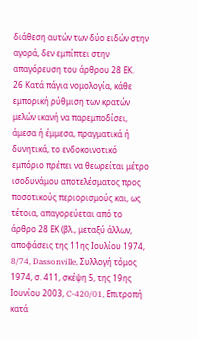διάθεση αυτών των δύο ειδών στην αγορά, δεν εμπίπτει στην απαγόρευση του άρθρου 28 ΕΚ.
26 Κατά πάγια νομολογία, κάθε εμπορική ρύθμιση των κρατών μελών ικανή να παρεμποδίσει, άμεσα ή έμμεσα, πραγματικά ή δυνητικά, το ενδοκοινοτικό εμπόριο πρέπει να θεωρείται μέτρο ισοδυνάμου αποτελέσματος προς ποσοτικούς περιορισμούς και, ως τέτοια, απαγορεύεται από το άρθρο 28 ΕΚ (βλ., μεταξύ άλλων, αποφάσεις της 11ης Ιουλίου 1974, 8/74, Dassonville, Συλλογή τόμος 1974, σ. 411, σκέψη 5, της 19ης Ιουνίου 2003, C-420/01, Επιτροπή κατά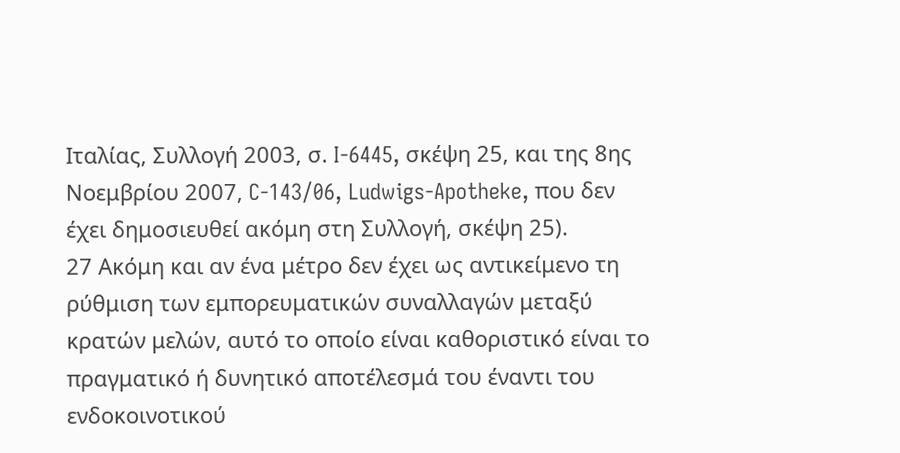Ιταλίας, Συλλογή 2003, σ. I-6445, σκέψη 25, και της 8ης Νοεμβρίου 2007, C-143/06, Ludwigs-Apotheke, που δεν έχει δημοσιευθεί ακόμη στη Συλλογή, σκέψη 25).
27 Ακόμη και αν ένα μέτρο δεν έχει ως αντικείμενο τη ρύθμιση των εμπορευματικών συναλλαγών μεταξύ κρατών μελών, αυτό το οποίο είναι καθοριστικό είναι το πραγματικό ή δυνητικό αποτέλεσμά του έναντι του ενδοκοινοτικού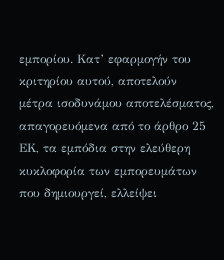εμπορίου. Κατ’ εφαρμογήν του κριτηρίου αυτού, αποτελούν μέτρα ισοδυνάμου αποτελέσματος, απαγορευόμενα από το άρθρο 25 ΕΚ, τα εμπόδια στην ελεύθερη κυκλοφορία των εμπορευμάτων που δημιουργεί, ελλείψει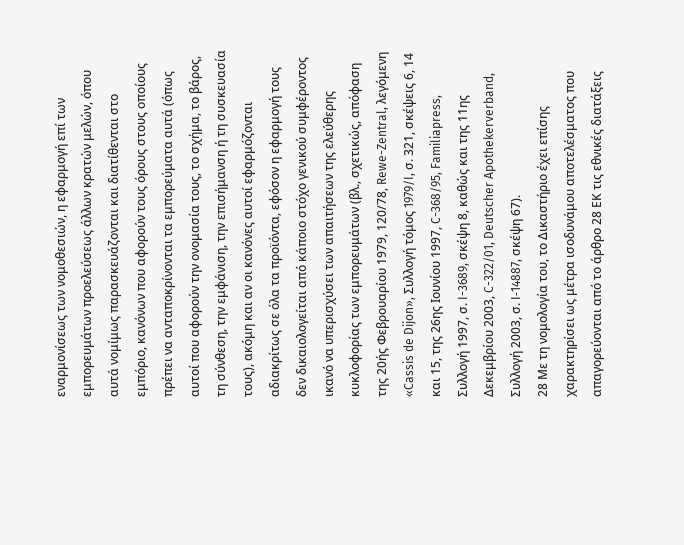εναρμονίσεως των νομοθεσιών, η εφαρμογή επί των εμπορευμάτων προελεύσεως άλλων κρατών μελών, όπου αυτά νομίμως παρασκευάζονται και διατίθενται στο εμπόριο, κανόνων που αφορούν τους όρους στους οποίους πρέπει να ανταποκρίνονται τα εμπορεύματα αυτά (όπως αυτοί που αφορούν την ονομασία τους, το σχήμα, το βάρος, τη σύνθεση, την εμφάνιση, την επισήμανση ή τη συσκευασία τους), ακόμη και αν οι κανόνες αυτοί εφαρμόζονται αδιακρίτως σε όλα τα προϊόντα, εφόσον η εφαρμογή τους δεν δικαιολογείται από κάποιο στόχο γενικού συμφέροντος ικανό να υπερισχύσει των απαιτήσεων της ελεύθερης κυκλοφορίας των εμπορευμάτων (βλ., σχετικώς, απόφαση της 20ής Φεβρουαρίου 1979, 120/78, Rewe-Zentral, λεγόμενη «Cassis de Dijon», Συλλογή τόμος 1979/I, σ. 321, σκέψεις 6, 14 και 15, της 26ης Ιουνίου 1997, C-368/95, Familiapress, Συλλογή 1997, σ. I-3689, σκέψη 8, καθώς και της 11ης Δεκεμβρίου 2003, C-322/01, Deutscher Apothekerverband, Συλλογή 2003, σ. I‑14887, σκέψη 67).
28 Με τη νομολογία του, το Δικαστήριο έχει επίσης χαρακτηρίσει ως μέτρα ισοδυνάμου αποτελέσματος που απαγορεύονται από το άρθρο 28 ΕΚ τις εθνικές διατάξεις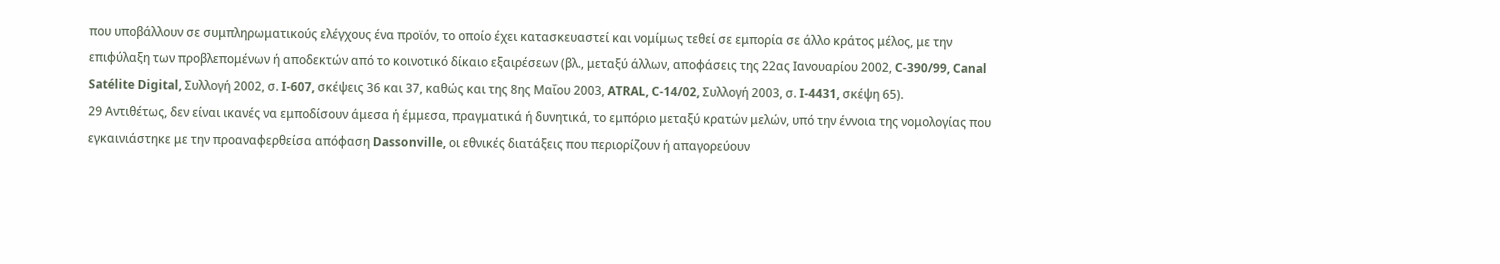που υποβάλλουν σε συμπληρωματικούς ελέγχους ένα προϊόν, το οποίο έχει κατασκευαστεί και νομίμως τεθεί σε εμπορία σε άλλο κράτος μέλος, με την επιφύλαξη των προβλεπομένων ή αποδεκτών από το κοινοτικό δίκαιο εξαιρέσεων (βλ., μεταξύ άλλων, αποφάσεις της 22ας Ιανουαρίου 2002, C‑390/99, Canal Satélite Digital, Συλλογή 2002, σ. I-607, σκέψεις 36 και 37, καθώς και της 8ης Μαΐου 2003, ATRAL, C‑14/02, Συλλογή 2003, σ. I-4431, σκέψη 65).
29 Αντιθέτως, δεν είναι ικανές να εμποδίσουν άμεσα ή έμμεσα, πραγματικά ή δυνητικά, το εμπόριο μεταξύ κρατών μελών, υπό την έννοια της νομολογίας που εγκαινιάστηκε με την προαναφερθείσα απόφαση Dassonville, οι εθνικές διατάξεις που περιορίζουν ή απαγορεύουν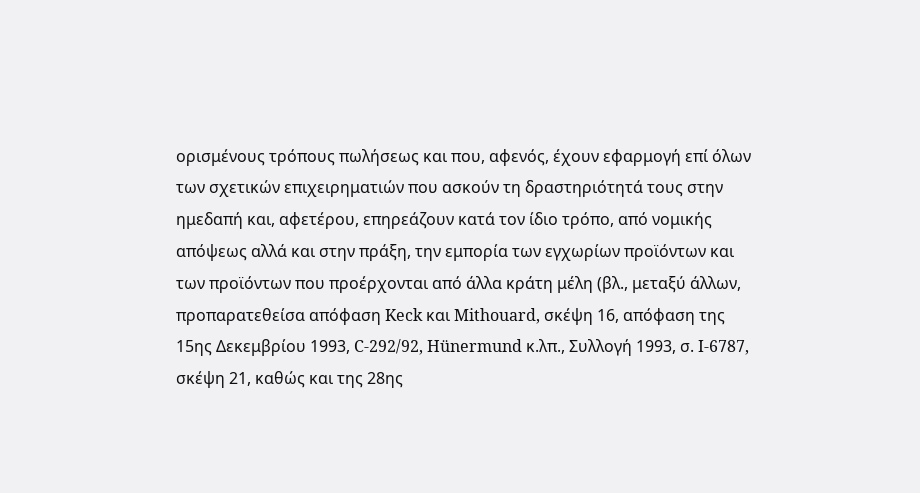ορισμένους τρόπους πωλήσεως και που, αφενός, έχουν εφαρμογή επί όλων των σχετικών επιχειρηματιών που ασκούν τη δραστηριότητά τους στην ημεδαπή και, αφετέρου, επηρεάζουν κατά τον ίδιο τρόπο, από νομικής απόψεως αλλά και στην πράξη, την εμπορία των εγχωρίων προϊόντων και των προϊόντων που προέρχονται από άλλα κράτη μέλη (βλ., μεταξύ άλλων, προπαρατεθείσα απόφαση Keck και Mithouard, σκέψη 16, απόφαση της 15ης Δεκεμβρίου 1993, C‑292/92, Hünermund κ.λπ., Συλλογή 1993, σ. I‑6787, σκέψη 21, καθώς και της 28ης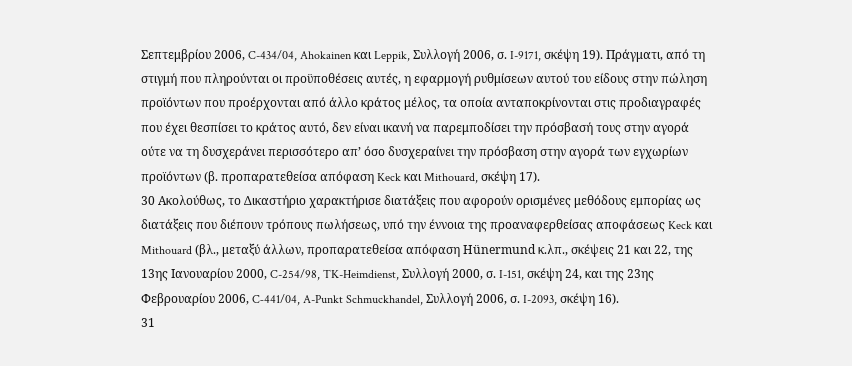Σεπτεμβρίου 2006, C-434/04, Ahokainen και Leppik, Συλλογή 2006, σ. I-9171, σκέψη 19). Πράγματι, από τη στιγμή που πληρούνται οι προϋποθέσεις αυτές, η εφαρμογή ρυθμίσεων αυτού του είδους στην πώληση προϊόντων που προέρχονται από άλλο κράτος μέλος, τα οποία ανταποκρίνονται στις προδιαγραφές που έχει θεσπίσει το κράτος αυτό, δεν είναι ικανή να παρεμποδίσει την πρόσβασή τους στην αγορά ούτε να τη δυσχεράνει περισσότερο απ’ όσο δυσχεραίνει την πρόσβαση στην αγορά των εγχωρίων προϊόντων (β. προπαρατεθείσα απόφαση Keck και Mithouard, σκέψη 17).
30 Ακολούθως, το Δικαστήριο χαρακτήρισε διατάξεις που αφορούν ορισμένες μεθόδους εμπορίας ως διατάξεις που διέπουν τρόπους πωλήσεως, υπό την έννοια της προαναφερθείσας αποφάσεως Keck και Mithouard (βλ., μεταξύ άλλων, προπαρατεθείσα απόφαση Hünermund κ.λπ., σκέψεις 21 και 22, της 13ης Ιανουαρίου 2000, C-254/98, TK-Heimdienst, Συλλογή 2000, σ. I-151, σκέψη 24, και της 23ης Φεβρουαρίου 2006, C‑441/04, A-Punkt Schmuckhandel, Συλλογή 2006, σ. I-2093, σκέψη 16).
31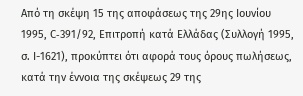Από τη σκέψη 15 της αποφάσεως της 29ης Ιουνίου 1995, C‑391/92, Επιτροπή κατά Ελλάδας (Συλλογή 1995, σ. I-1621), προκύπτει ότι αφορά τους όρους πωλήσεως, κατά την έννοια της σκέψεως 29 της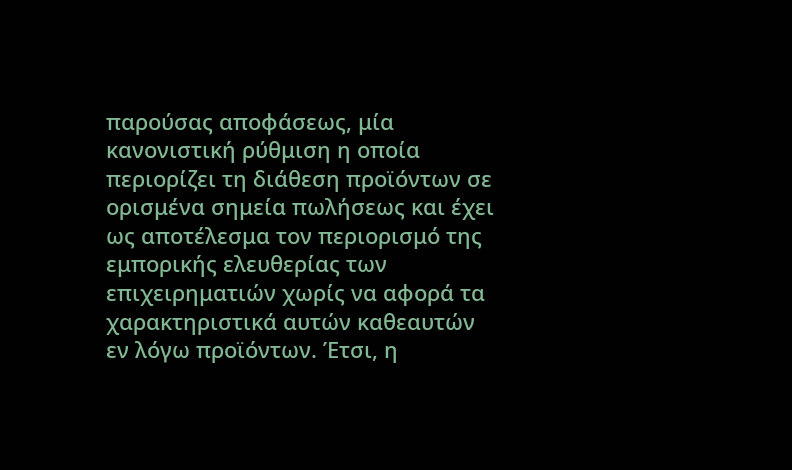παρούσας αποφάσεως, μία κανονιστική ρύθμιση η οποία περιορίζει τη διάθεση προϊόντων σε ορισμένα σημεία πωλήσεως και έχει ως αποτέλεσμα τον περιορισμό της εμπορικής ελευθερίας των επιχειρηματιών χωρίς να αφορά τα χαρακτηριστικά αυτών καθεαυτών εν λόγω προϊόντων. Έτσι, η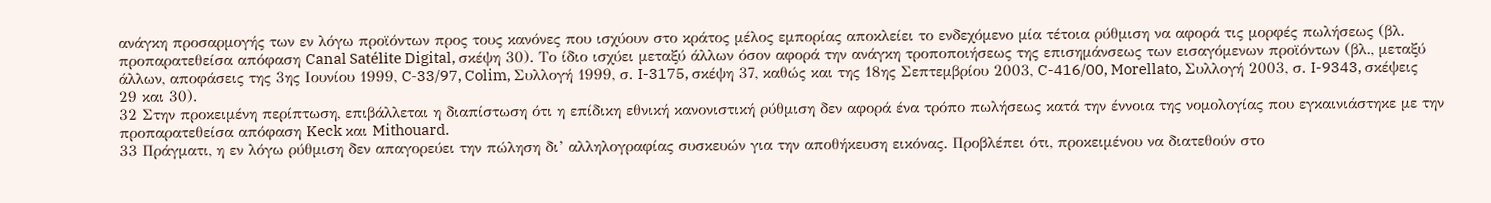ανάγκη προσαρμογής των εν λόγω προϊόντων προς τους κανόνες που ισχύουν στο κράτος μέλος εμπορίας αποκλείει το ενδεχόμενο μία τέτοια ρύθμιση να αφορά τις μορφές πωλήσεως (βλ. προπαρατεθείσα απόφαση Canal Satélite Digital, σκέψη 30). Το ίδιο ισχύει μεταξύ άλλων όσον αφορά την ανάγκη τροποποιήσεως της επισημάνσεως των εισαγόμενων προϊόντων (βλ., μεταξύ άλλων, αποφάσεις της 3ης Ιουνίου 1999, C‑33/97, Colim, Συλλογή 1999, σ. I-3175, σκέψη 37, καθώς και της 18ης Σεπτεμβρίου 2003, C-416/00, Morellato, Συλλογή 2003, σ. I-9343, σκέψεις 29 και 30).
32 Στην προκειμένη περίπτωση, επιβάλλεται η διαπίστωση ότι η επίδικη εθνική κανονιστική ρύθμιση δεν αφορά ένα τρόπο πωλήσεως κατά την έννοια της νομολογίας που εγκαινιάστηκε με την προπαρατεθείσα απόφαση Keck και Mithouard.
33 Πράγματι, η εν λόγω ρύθμιση δεν απαγορεύει την πώληση δι’ αλληλογραφίας συσκευών για την αποθήκευση εικόνας. Προβλέπει ότι, προκειμένου να διατεθούν στο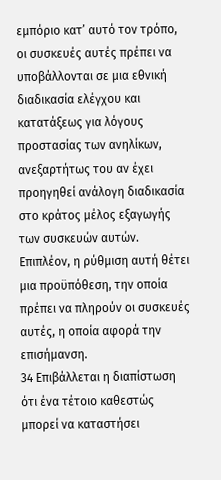εμπόριο κατ’ αυτό τον τρόπο, οι συσκευές αυτές πρέπει να υποβάλλονται σε μια εθνική διαδικασία ελέγχου και κατατάξεως για λόγους προστασίας των ανηλίκων, ανεξαρτήτως του αν έχει προηγηθεί ανάλογη διαδικασία στο κράτος μέλος εξαγωγής των συσκευών αυτών. Επιπλέον, η ρύθμιση αυτή θέτει μια προϋπόθεση, την οποία πρέπει να πληρούν οι συσκευές αυτές, η οποία αφορά την επισήμανση.
34 Επιβάλλεται η διαπίστωση ότι ένα τέτοιο καθεστώς μπορεί να καταστήσει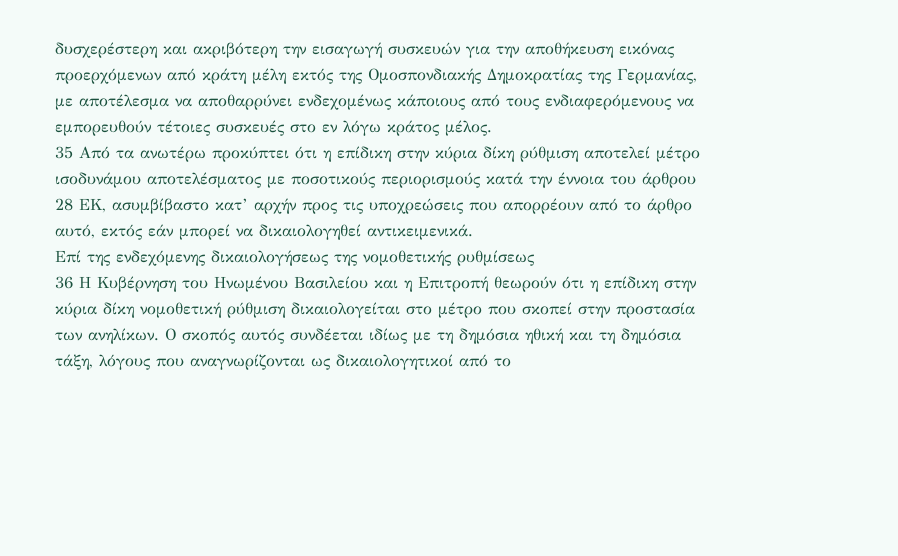δυσχερέστερη και ακριβότερη την εισαγωγή συσκευών για την αποθήκευση εικόνας προερχόμενων από κράτη μέλη εκτός της Ομοσπονδιακής Δημοκρατίας της Γερμανίας, με αποτέλεσμα να αποθαρρύνει ενδεχομένως κάποιους από τους ενδιαφερόμενους να εμπορευθούν τέτοιες συσκευές στο εν λόγω κράτος μέλος.
35 Από τα ανωτέρω προκύπτει ότι η επίδικη στην κύρια δίκη ρύθμιση αποτελεί μέτρο ισοδυνάμου αποτελέσματος με ποσοτικούς περιορισμούς κατά την έννοια του άρθρου 28 ΕΚ, ασυμβίβαστο κατ’ αρχήν προς τις υποχρεώσεις που απορρέουν από το άρθρο αυτό, εκτός εάν μπορεί να δικαιολογηθεί αντικειμενικά.
Επί της ενδεχόμενης δικαιολογήσεως της νομοθετικής ρυθμίσεως
36 Η Κυβέρνηση του Ηνωμένου Βασιλείου και η Επιτροπή θεωρούν ότι η επίδικη στην κύρια δίκη νομοθετική ρύθμιση δικαιολογείται στο μέτρο που σκοπεί στην προστασία των ανηλίκων. Ο σκοπός αυτός συνδέεται ιδίως με τη δημόσια ηθική και τη δημόσια τάξη, λόγους που αναγνωρίζονται ως δικαιολογητικοί από το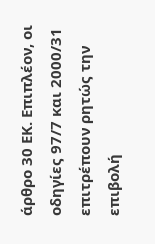άρθρο 30 ΕΚ. Επιπλέον, οι οδηγίες 97/7 και 2000/31 επιτρέπουν ρητώς την επιβολή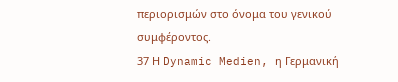περιορισμών στο όνομα του γενικού συμφέροντος.
37 Η Dynamic Medien, η Γερμανική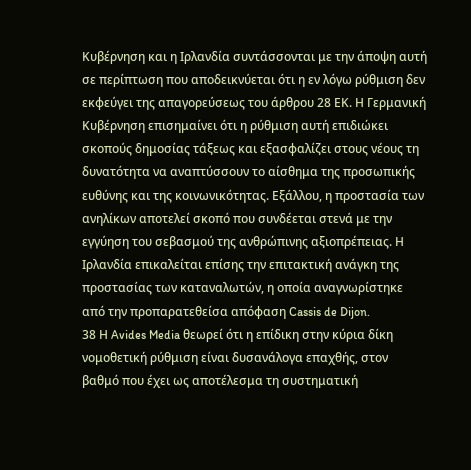Κυβέρνηση και η Ιρλανδία συντάσσονται με την άποψη αυτή σε περίπτωση που αποδεικνύεται ότι η εν λόγω ρύθμιση δεν εκφεύγει της απαγορεύσεως του άρθρου 28 ΕΚ. Η Γερμανική Κυβέρνηση επισημαίνει ότι η ρύθμιση αυτή επιδιώκει σκοπούς δημοσίας τάξεως και εξασφαλίζει στους νέους τη δυνατότητα να αναπτύσσουν το αίσθημα της προσωπικής ευθύνης και της κοινωνικότητας. Εξάλλου, η προστασία των ανηλίκων αποτελεί σκοπό που συνδέεται στενά με την εγγύηση του σεβασμού της ανθρώπινης αξιοπρέπειας. Η Ιρλανδία επικαλείται επίσης την επιτακτική ανάγκη της προστασίας των καταναλωτών, η οποία αναγνωρίστηκε από την προπαρατεθείσα απόφαση Cassis de Dijon.
38 Η Avides Media θεωρεί ότι η επίδικη στην κύρια δίκη νομοθετική ρύθμιση είναι δυσανάλογα επαχθής, στον βαθμό που έχει ως αποτέλεσμα τη συστηματική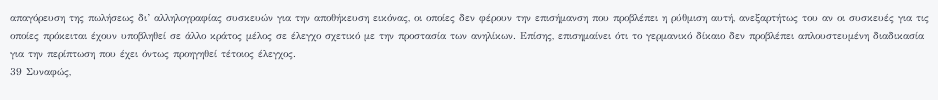απαγόρευση της πωλήσεως δι’ αλληλογραφίας συσκευών για την αποθήκευση εικόνας, οι οποίες δεν φέρουν την επισήμανση που προβλέπει η ρύθμιση αυτή, ανεξαρτήτως του αν οι συσκευές για τις οποίες πρόκειται έχουν υποβληθεί σε άλλο κράτος μέλος σε έλεγχο σχετικό με την προστασία των ανηλίκων. Επίσης, επισημαίνει ότι το γερμανικό δίκαιο δεν προβλέπει απλουστευμένη διαδικασία για την περίπτωση που έχει όντως προηγηθεί τέτοιος έλεγχος.
39 Συναφώς,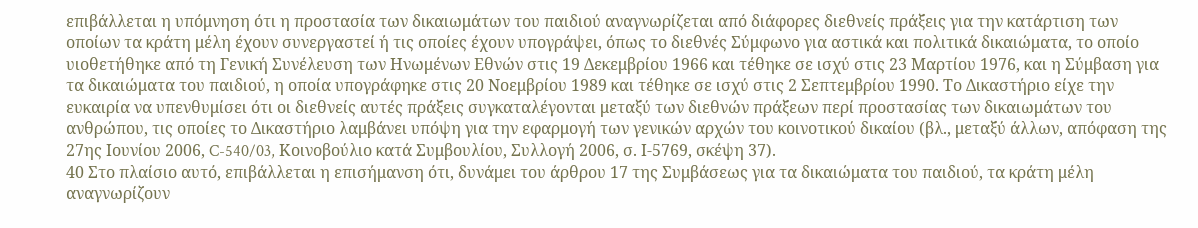επιβάλλεται η υπόμνηση ότι η προστασία των δικαιωμάτων του παιδιού αναγνωρίζεται από διάφορες διεθνείς πράξεις για την κατάρτιση των οποίων τα κράτη μέλη έχουν συνεργαστεί ή τις οποίες έχουν υπογράψει, όπως το διεθνές Σύμφωνο για αστικά και πολιτικά δικαιώματα, το οποίο υιοθετήθηκε από τη Γενική Συνέλευση των Ηνωμένων Εθνών στις 19 Δεκεμβρίου 1966 και τέθηκε σε ισχύ στις 23 Μαρτίου 1976, και η Σύμβαση για τα δικαιώματα του παιδιού, η οποία υπογράφηκε στις 20 Νοεμβρίου 1989 και τέθηκε σε ισχύ στις 2 Σεπτεμβρίου 1990. Το Δικαστήριο είχε την ευκαιρία να υπενθυμίσει ότι οι διεθνείς αυτές πράξεις συγκαταλέγονται μεταξύ των διεθνών πράξεων περί προστασίας των δικαιωμάτων του ανθρώπου, τις οποίες το Δικαστήριο λαμβάνει υπόψη για την εφαρμογή των γενικών αρχών του κοινοτικού δικαίου (βλ., μεταξύ άλλων, απόφαση της 27ης Ιουνίου 2006, C-540/03, Κοινοβούλιο κατά Συμβουλίου, Συλλογή 2006, σ. Ι‑5769, σκέψη 37).
40 Στο πλαίσιο αυτό, επιβάλλεται η επισήμανση ότι, δυνάμει του άρθρου 17 της Συμβάσεως για τα δικαιώματα του παιδιού, τα κράτη μέλη αναγνωρίζουν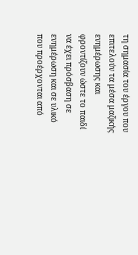τη σημασία του έργου που επιτελούν τα μέσα μαζικής ενημέρωσης και φροντίζουν ώστε το παιδί να έχει πρόσβαση σε ενημέρωση και σε υλικό που προέρχονται από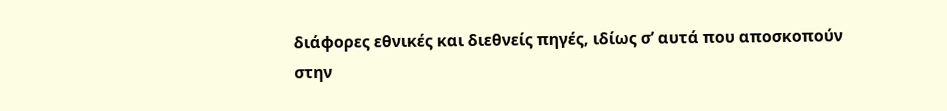διάφορες εθνικές και διεθνείς πηγές, ιδίως σ’ αυτά που αποσκοπούν στην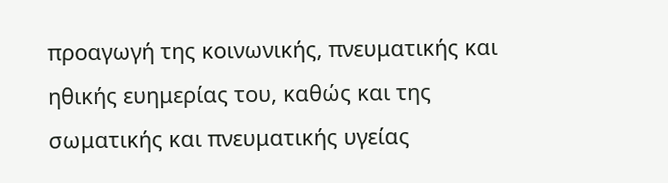προαγωγή της κοινωνικής, πνευματικής και ηθικής ευημερίας του, καθώς και της σωματικής και πνευματικής υγείας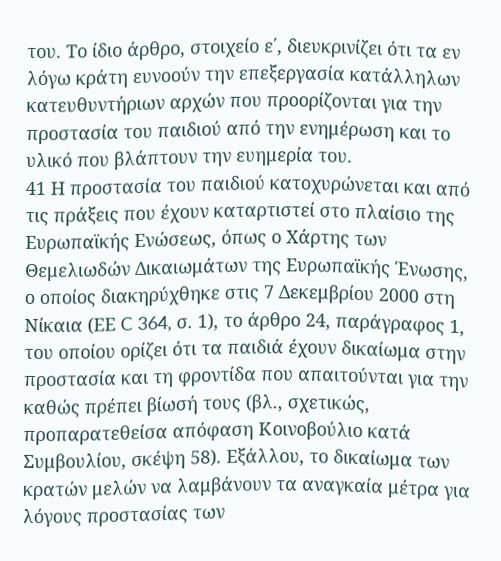του. Το ίδιο άρθρο, στοιχείο ε΄, διευκρινίζει ότι τα εν λόγω κράτη ευνοούν την επεξεργασία κατάλληλων κατευθυντήριων αρχών που προορίζονται για την προστασία του παιδιού από την ενημέρωση και το υλικό που βλάπτουν την ευημερία του.
41 Η προστασία του παιδιού κατοχυρώνεται και από τις πράξεις που έχουν καταρτιστεί στο πλαίσιο της Ευρωπαϊκής Ενώσεως, όπως ο Χάρτης των Θεμελιωδών Δικαιωμάτων της Ευρωπαϊκής Ένωσης, ο οποίος διακηρύχθηκε στις 7 Δεκεμβρίου 2000 στη Νίκαια (ΕΕ C 364, σ. 1), το άρθρο 24, παράγραφος 1, του οποίου ορίζει ότι τα παιδιά έχουν δικαίωμα στην προστασία και τη φροντίδα που απαιτούνται για την καθώς πρέπει βίωσή τους (βλ., σχετικώς, προπαρατεθείσα απόφαση Κοινοβούλιο κατά Συμβουλίου, σκέψη 58). Εξάλλου, το δικαίωμα των κρατών μελών να λαμβάνουν τα αναγκαία μέτρα για λόγους προστασίας των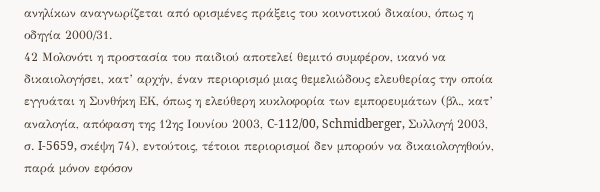ανηλίκων αναγνωρίζεται από ορισμένες πράξεις του κοινοτικού δικαίου, όπως η οδηγία 2000/31.
42 Μολονότι η προστασία του παιδιού αποτελεί θεμιτό συμφέρον, ικανό να δικαιολογήσει, κατ’ αρχήν, έναν περιορισμό μιας θεμελιώδους ελευθερίας την οποία εγγυάται η Συνθήκη ΕΚ, όπως η ελεύθερη κυκλοφορία των εμπορευμάτων (βλ., κατ’ αναλογία, απόφαση της 12ης Ιουνίου 2003, C-112/00, Schmidberger, Συλλογή 2003, σ. I‑5659, σκέψη 74), εντούτοις, τέτοιοι περιορισμοί δεν μπορούν να δικαιολογηθούν, παρά μόνον εφόσον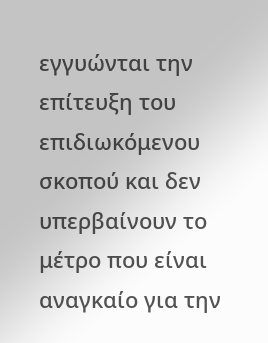εγγυώνται την επίτευξη του επιδιωκόμενου σκοπού και δεν υπερβαίνουν το μέτρο που είναι αναγκαίο για την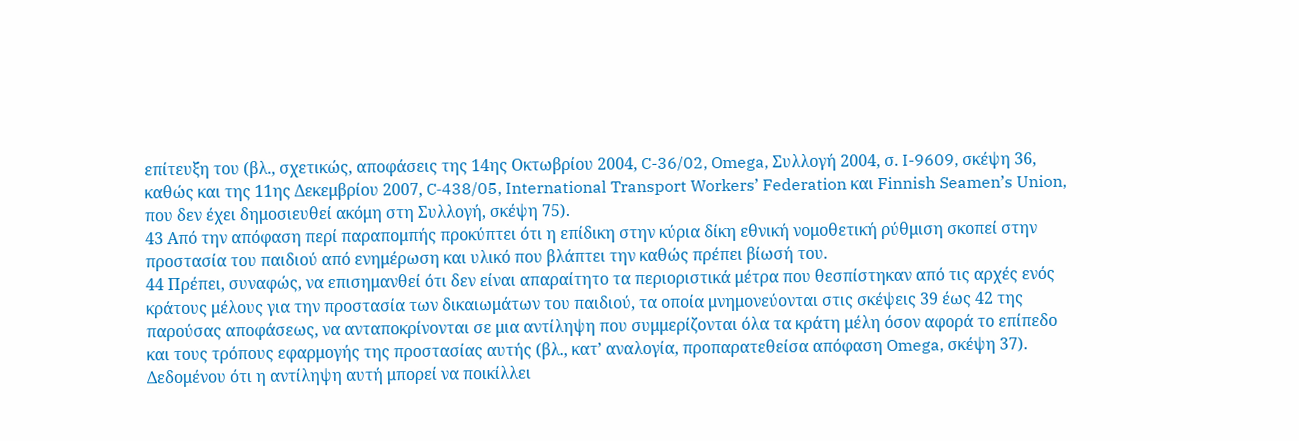επίτευξη του (βλ., σχετικώς, αποφάσεις της 14ης Οκτωβρίου 2004, C-36/02, Omega, Συλλογή 2004, σ. I-9609, σκέψη 36, καθώς και της 11ης Δεκεμβρίου 2007, C‑438/05, International Transport Workers’ Federation και Finnish Seamen’s Union, που δεν έχει δημοσιευθεί ακόμη στη Συλλογή, σκέψη 75).
43 Από την απόφαση περί παραπομπής προκύπτει ότι η επίδικη στην κύρια δίκη εθνική νομοθετική ρύθμιση σκοπεί στην προστασία του παιδιού από ενημέρωση και υλικό που βλάπτει την καθώς πρέπει βίωσή του.
44 Πρέπει, συναφώς, να επισημανθεί ότι δεν είναι απαραίτητο τα περιοριστικά μέτρα που θεσπίστηκαν από τις αρχές ενός κράτους μέλους για την προστασία των δικαιωμάτων του παιδιού, τα οποία μνημονεύονται στις σκέψεις 39 έως 42 της παρούσας αποφάσεως, να ανταποκρίνονται σε μια αντίληψη που συμμερίζονται όλα τα κράτη μέλη όσον αφορά το επίπεδο και τους τρόπους εφαρμογής της προστασίας αυτής (βλ., κατ’ αναλογία, προπαρατεθείσα απόφαση Omega, σκέψη 37). Δεδομένου ότι η αντίληψη αυτή μπορεί να ποικίλλει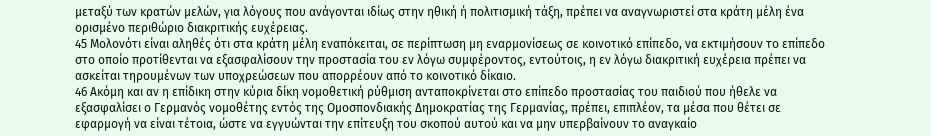μεταξύ των κρατών μελών, για λόγους που ανάγονται ιδίως στην ηθική ή πολιτισμική τάξη, πρέπει να αναγνωριστεί στα κράτη μέλη ένα ορισμένο περιθώριο διακριτικής ευχέρειας.
45 Μολονότι είναι αληθές ότι στα κράτη μέλη εναπόκειται, σε περίπτωση μη εναρμονίσεως σε κοινοτικό επίπεδο, να εκτιμήσουν το επίπεδο στο οποίο προτίθενται να εξασφαλίσουν την προστασία του εν λόγω συμφέροντος, εντούτοις, η εν λόγω διακριτική ευχέρεια πρέπει να ασκείται τηρουμένων των υποχρεώσεων που απορρέουν από το κοινοτικό δίκαιο.
46 Ακόμη και αν η επίδικη στην κύρια δίκη νομοθετική ρύθμιση ανταποκρίνεται στο επίπεδο προστασίας του παιδιού που ήθελε να εξασφαλίσει ο Γερμανός νομοθέτης εντός της Ομοσπονδιακής Δημοκρατίας της Γερμανίας, πρέπει, επιπλέον, τα μέσα που θέτει σε εφαρμογή να είναι τέτοια, ώστε να εγγυώνται την επίτευξη του σκοπού αυτού και να μην υπερβαίνουν το αναγκαίο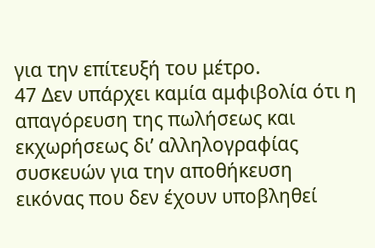για την επίτευξή του μέτρο.
47 Δεν υπάρχει καμία αμφιβολία ότι η απαγόρευση της πωλήσεως και εκχωρήσεως δι’ αλληλογραφίας συσκευών για την αποθήκευση εικόνας που δεν έχουν υποβληθεί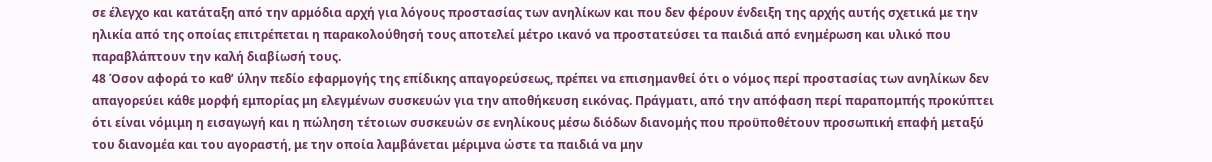σε έλεγχο και κατάταξη από την αρμόδια αρχή για λόγους προστασίας των ανηλίκων και που δεν φέρουν ένδειξη της αρχής αυτής σχετικά με την ηλικία από της οποίας επιτρέπεται η παρακολούθησή τους αποτελεί μέτρο ικανό να προστατεύσει τα παιδιά από ενημέρωση και υλικό που παραβλάπτουν την καλή διαβίωσή τους.
48 Όσον αφορά το καθ’ ύλην πεδίο εφαρμογής της επίδικης απαγορεύσεως, πρέπει να επισημανθεί ότι ο νόμος περί προστασίας των ανηλίκων δεν απαγορεύει κάθε μορφή εμπορίας μη ελεγμένων συσκευών για την αποθήκευση εικόνας. Πράγματι, από την απόφαση περί παραπομπής προκύπτει ότι είναι νόμιμη η εισαγωγή και η πώληση τέτοιων συσκευών σε ενηλίκους μέσω διόδων διανομής που προϋποθέτουν προσωπική επαφή μεταξύ του διανομέα και του αγοραστή, με την οποία λαμβάνεται μέριμνα ώστε τα παιδιά να μην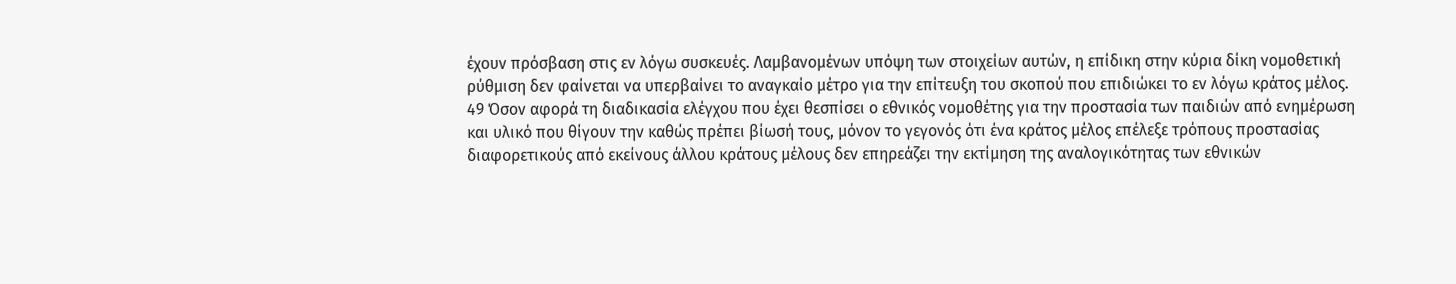έχουν πρόσβαση στις εν λόγω συσκευές. Λαμβανομένων υπόψη των στοιχείων αυτών, η επίδικη στην κύρια δίκη νομοθετική ρύθμιση δεν φαίνεται να υπερβαίνει το αναγκαίο μέτρο για την επίτευξη του σκοπού που επιδιώκει το εν λόγω κράτος μέλος.
49 Όσον αφορά τη διαδικασία ελέγχου που έχει θεσπίσει ο εθνικός νομοθέτης για την προστασία των παιδιών από ενημέρωση και υλικό που θίγουν την καθώς πρέπει βίωσή τους, μόνον το γεγονός ότι ένα κράτος μέλος επέλεξε τρόπους προστασίας διαφορετικούς από εκείνους άλλου κράτους μέλους δεν επηρεάζει την εκτίμηση της αναλογικότητας των εθνικών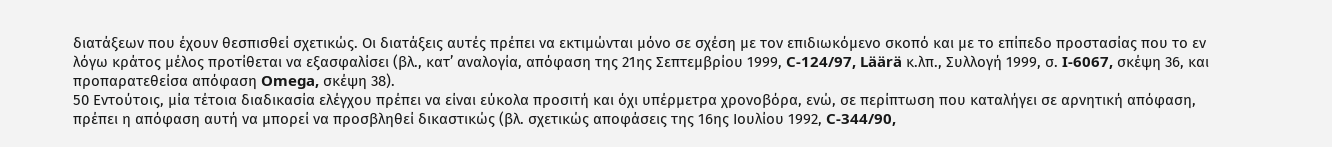διατάξεων που έχουν θεσπισθεί σχετικώς. Οι διατάξεις αυτές πρέπει να εκτιμώνται μόνο σε σχέση με τον επιδιωκόμενο σκοπό και με το επίπεδο προστασίας που το εν λόγω κράτος μέλος προτίθεται να εξασφαλίσει (βλ., κατ’ αναλογία, απόφαση της 21ης Σεπτεμβρίου 1999, C-124/97, Läärä κ.λπ., Συλλογή 1999, σ. I-6067, σκέψη 36, και προπαρατεθείσα απόφαση Omega, σκέψη 38).
50 Εντούτοις, μία τέτοια διαδικασία ελέγχου πρέπει να είναι εύκολα προσιτή και όχι υπέρμετρα χρονοβόρα, ενώ, σε περίπτωση που καταλήγει σε αρνητική απόφαση, πρέπει η απόφαση αυτή να μπορεί να προσβληθεί δικαστικώς (βλ. σχετικώς αποφάσεις της 16ης Ιουλίου 1992, C-344/90,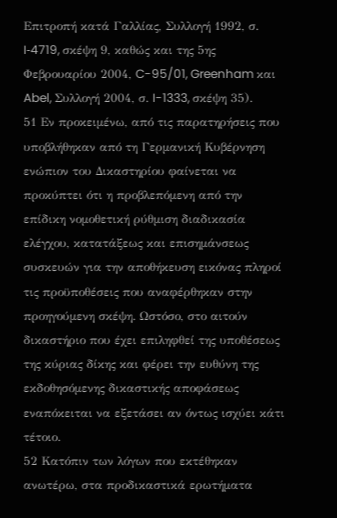Επιτροπή κατά Γαλλίας, Συλλογή 1992, σ. I‑4719, σκέψη 9, καθώς και της 5ης Φεβρουαρίου 2004, C-95/01, Greenham και Abel, Συλλογή 2004, σ. I-1333, σκέψη 35).
51 Εν προκειμένω, από τις παρατηρήσεις που υποβλήθηκαν από τη Γερμανική Κυβέρνηση ενώπιον του Δικαστηρίου φαίνεται να προκύπτει ότι η προβλεπόμενη από την επίδικη νομοθετική ρύθμιση διαδικασία ελέγχου, κατατάξεως και επισημάνσεως συσκευών για την αποθήκευση εικόνας πληροί τις προϋποθέσεις που αναφέρθηκαν στην προηγούμενη σκέψη. Ωστόσο, στο αιτούν δικαστήριο που έχει επιληφθεί της υποθέσεως της κύριας δίκης και φέρει την ευθύνη της εκδοθησόμενης δικαστικής αποφάσεως εναπόκειται να εξετάσει αν όντως ισχύει κάτι τέτοιο.
52 Κατόπιν των λόγων που εκτέθηκαν ανωτέρω, στα προδικαστικά ερωτήματα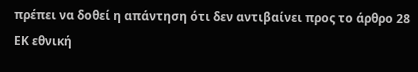πρέπει να δοθεί η απάντηση ότι δεν αντιβαίνει προς το άρθρο 28 ΕΚ εθνική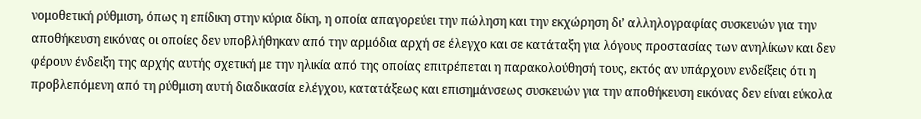νομοθετική ρύθμιση, όπως η επίδικη στην κύρια δίκη, η οποία απαγορεύει την πώληση και την εκχώρηση δι’ αλληλογραφίας συσκευών για την αποθήκευση εικόνας οι οποίες δεν υποβλήθηκαν από την αρμόδια αρχή σε έλεγχο και σε κατάταξη για λόγους προστασίας των ανηλίκων και δεν φέρουν ένδειξη της αρχής αυτής σχετική με την ηλικία από της οποίας επιτρέπεται η παρακολούθησή τους, εκτός αν υπάρχουν ενδείξεις ότι η προβλεπόμενη από τη ρύθμιση αυτή διαδικασία ελέγχου, κατατάξεως και επισημάνσεως συσκευών για την αποθήκευση εικόνας δεν είναι εύκολα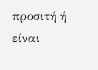προσιτή ή είναι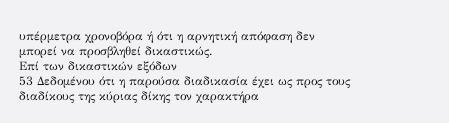υπέρμετρα χρονοβόρα ή ότι η αρνητική απόφαση δεν μπορεί να προσβληθεί δικαστικώς.
Επί των δικαστικών εξόδων
53 Δεδομένου ότι η παρούσα διαδικασία έχει ως προς τους διαδίκους της κύριας δίκης τον χαρακτήρα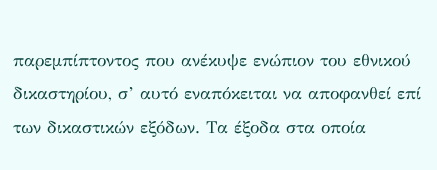παρεμπίπτοντος που ανέκυψε ενώπιον του εθνικού δικαστηρίου, σ’ αυτό εναπόκειται να αποφανθεί επί των δικαστικών εξόδων. Τα έξοδα στα οποία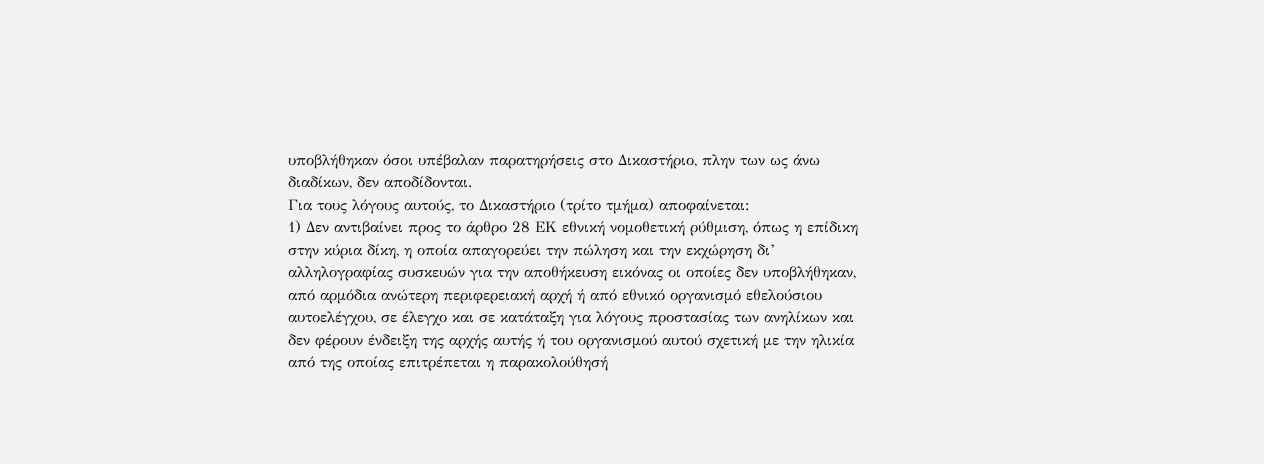υποβλήθηκαν όσοι υπέβαλαν παρατηρήσεις στο Δικαστήριο, πλην των ως άνω διαδίκων, δεν αποδίδονται.
Για τους λόγους αυτούς, το Δικαστήριο (τρίτο τμήμα) αποφαίνεται:
1) Δεν αντιβαίνει προς το άρθρο 28 ΕΚ εθνική νομοθετική ρύθμιση, όπως η επίδικη στην κύρια δίκη, η οποία απαγορεύει την πώληση και την εκχώρηση δι’ αλληλογραφίας συσκευών για την αποθήκευση εικόνας οι οποίες δεν υποβλήθηκαν, από αρμόδια ανώτερη περιφερειακή αρχή ή από εθνικό οργανισμό εθελούσιου αυτοελέγχου, σε έλεγχο και σε κατάταξη για λόγους προστασίας των ανηλίκων και δεν φέρουν ένδειξη της αρχής αυτής ή του οργανισμού αυτού σχετική με την ηλικία από της οποίας επιτρέπεται η παρακολούθησή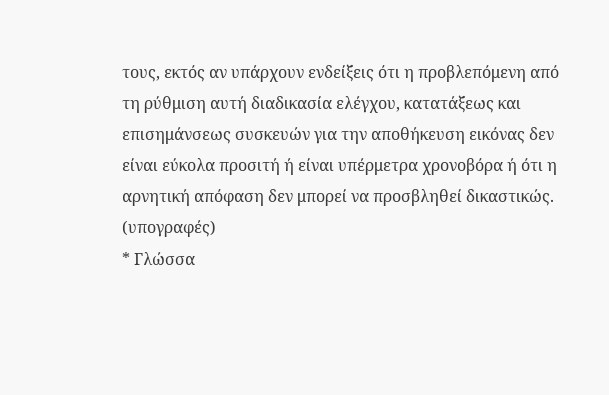τους, εκτός αν υπάρχουν ενδείξεις ότι η προβλεπόμενη από τη ρύθμιση αυτή διαδικασία ελέγχου, κατατάξεως και επισημάνσεως συσκευών για την αποθήκευση εικόνας δεν είναι εύκολα προσιτή ή είναι υπέρμετρα χρονοβόρα ή ότι η αρνητική απόφαση δεν μπορεί να προσβληθεί δικαστικώς.
(υπογραφές)
* Γλώσσα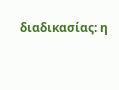διαδικασίας: η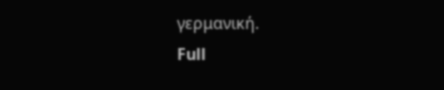γερμανική.
Full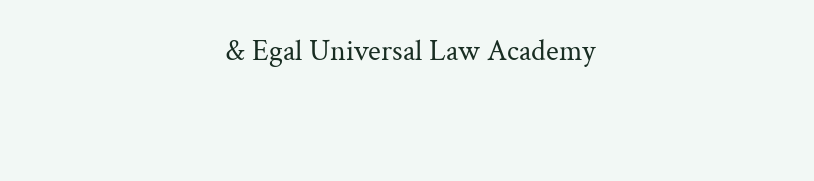& Egal Universal Law Academy